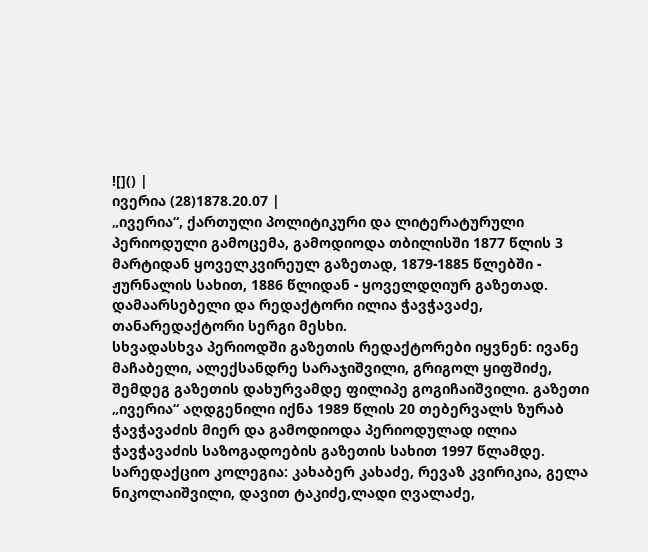![]() |
ივერია (28)1878.20.07 |
„ივერია“, ქართული პოლიტიკური და ლიტერატურული პერიოდული გამოცემა, გამოდიოდა თბილისში 1877 წლის 3 მარტიდან ყოველკვირეულ გაზეთად, 1879-1885 წლებში - ჟურნალის სახით, 1886 წლიდან - ყოველდღიურ გაზეთად. დამაარსებელი და რედაქტორი ილია ჭავჭავაძე, თანარედაქტორი სერგი მესხი.
სხვადასხვა პერიოდში გაზეთის რედაქტორები იყვნენ: ივანე მაჩაბელი, ალექსანდრე სარაჯიშვილი, გრიგოლ ყიფშიძე, შემდეგ გაზეთის დახურვამდე ფილიპე გოგიჩაიშვილი. გაზეთი „ივერია“ აღდგენილი იქნა 1989 წლის 20 თებერვალს ზურაბ ჭავჭავაძის მიერ და გამოდიოდა პერიოდულად ილია ჭავჭავაძის საზოგადოების გაზეთის სახით 1997 წლამდე. სარედაქციო კოლეგია: კახაბერ კახაძე, რევაზ კვირიკია, გელა ნიკოლაიშვილი, დავით ტაკიძე,ლადი ღვალაძე,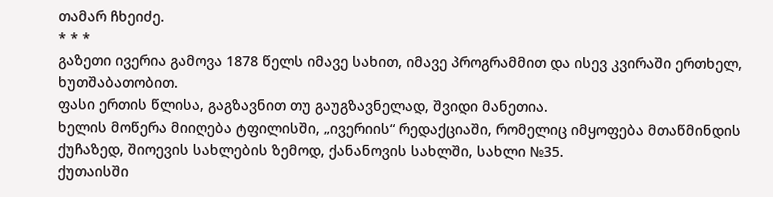თამარ ჩხეიძე.
* * *
გაზეთი ივერია გამოვა 1878 წელს იმავე სახით, იმავე პროგრამმით და ისევ კვირაში ერთხელ, ხუთშაბათობით.
ფასი ერთის წლისა, გაგზავნით თუ გაუგზავნელად, შვიდი მანეთია.
ხელის მოწერა მიიღება ტფილისში, „ივერიის“ რედაქციაში, რომელიც იმყოფება მთაწმინდის ქუჩაზედ, შიოევის სახლების ზემოდ, ქანანოვის სახლში, სახლი №35.
ქუთაისში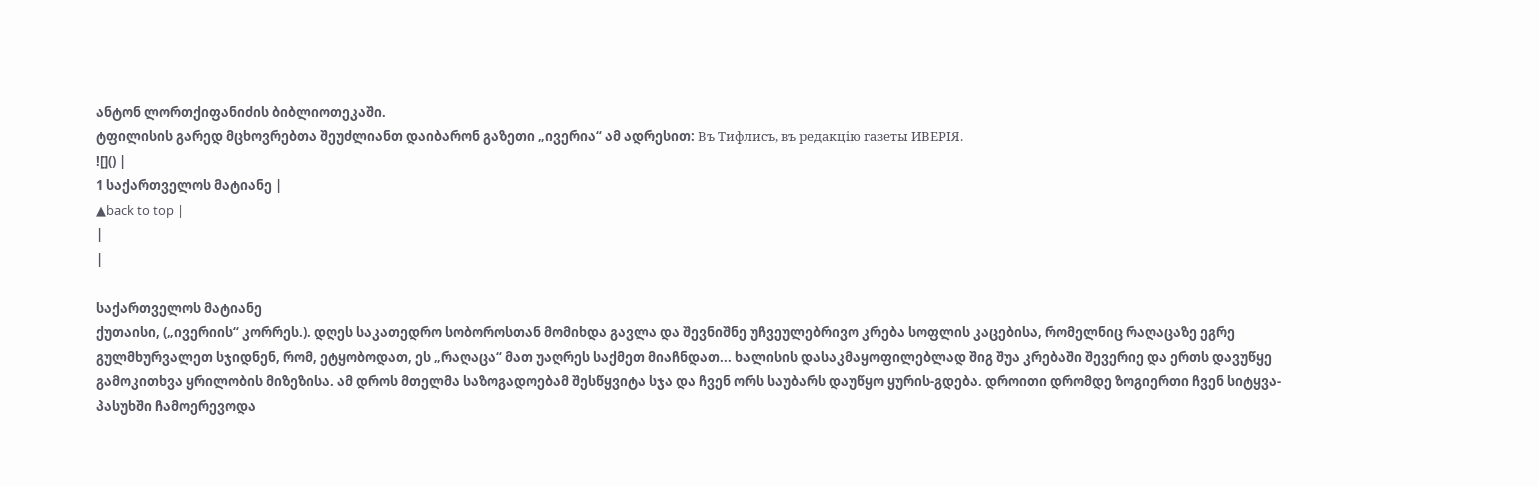ანტონ ლორთქიფანიძის ბიბლიოთეკაში.
ტფილისის გარედ მცხოვრებთა შეუძლიანთ დაიბარონ გაზეთი „ივერია“ ამ ადრესით: Въ Тифлисъ, въ редакцiю газеты ИВЕРІЯ.
![]() |
1 საქართველოს მატიანე |
▲back to top |
|
|

საქართველოს მატიანე
ქუთაისი, („ივერიის“ კორრეს.). დღეს საკათედრო სობოროსთან მომიხდა გავლა და შევნიშნე უჩვეულებრივო კრება სოფლის კაცებისა, რომელნიც რაღაცაზე ეგრე გულმხურვალეთ სჯიდნენ, რომ, ეტყობოდათ, ეს „რაღაცა“ მათ უაღრეს საქმეთ მიაჩნდათ... ხალისის დასაკმაყოფილებლად შიგ შუა კრებაში შევერიე და ერთს დავუწყე გამოკითხვა ყრილობის მიზეზისა. ამ დროს მთელმა საზოგადოებამ შესწყვიტა სჯა და ჩვენ ორს საუბარს დაუწყო ყურის-გდება. დროითი დრომდე ზოგიერთი ჩვენ სიტყვა-პასუხში ჩამოერევოდა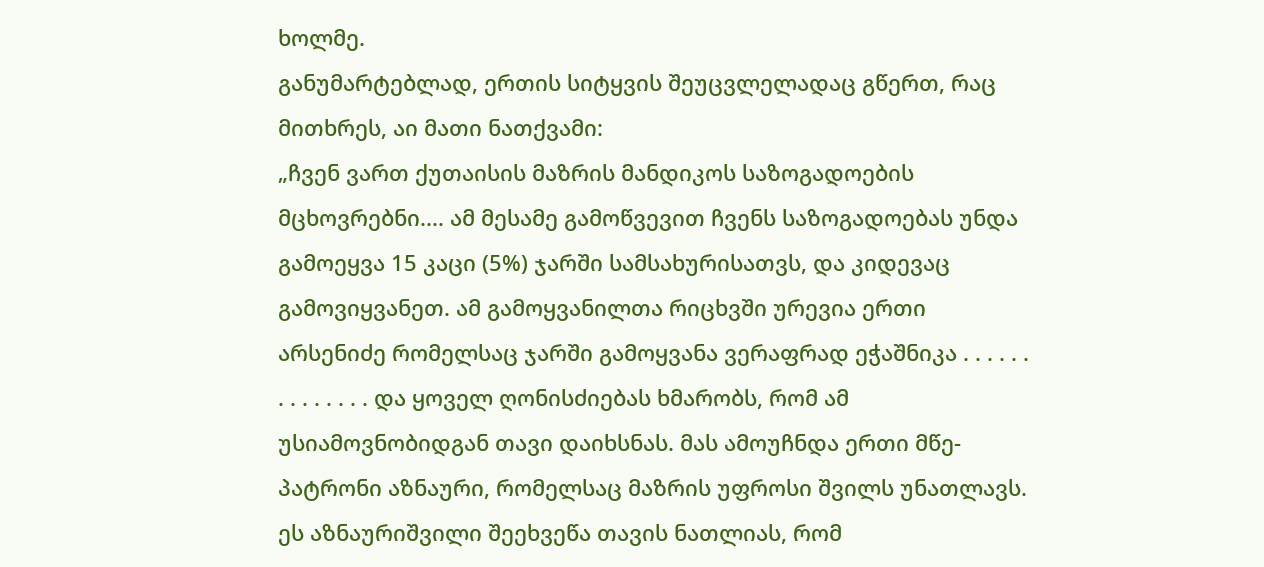ხოლმე.
განუმარტებლად, ერთის სიტყვის შეუცვლელადაც გწერთ, რაც მითხრეს, აი მათი ნათქვამი:
„ჩვენ ვართ ქუთაისის მაზრის მანდიკოს საზოგადოების მცხოვრებნი.... ამ მესამე გამოწვევით ჩვენს საზოგადოებას უნდა გამოეყვა 15 კაცი (5%) ჯარში სამსახურისათვს, და კიდევაც გამოვიყვანეთ. ამ გამოყვანილთა რიცხვში ურევია ერთი არსენიძე რომელსაც ჯარში გამოყვანა ვერაფრად ეჭაშნიკა . . . . . . . . . . . . . . და ყოველ ღონისძიებას ხმარობს, რომ ამ უსიამოვნობიდგან თავი დაიხსნას. მას ამოუჩნდა ერთი მწე-პატრონი აზნაური, რომელსაც მაზრის უფროსი შვილს უნათლავს. ეს აზნაურიშვილი შეეხვეწა თავის ნათლიას, რომ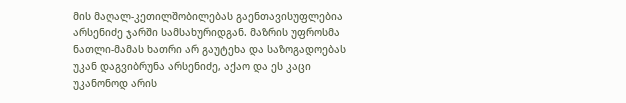მის მაღალ-კეთილშობილებას გაენთავისუფლებია არსენიძე ჯარში სამსახურიდგან. მაზრის უფროსმა ნათლი-მამას ხათრი არ გაუტეხა და საზოგადოებას უკან დაგვიბრუნა არსენიძე, აქაო და ეს კაცი უკანონოდ არის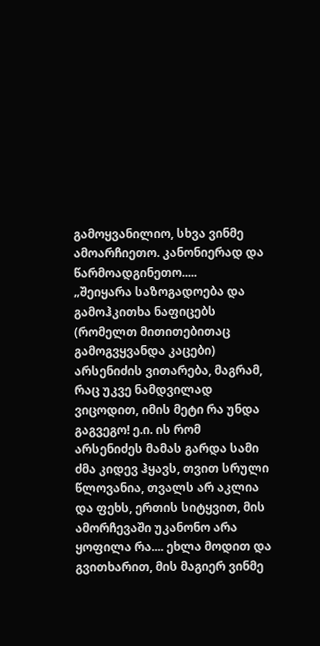გამოყვანილიო, სხვა ვინმე ამოარჩიეთო. კანონიერად და წარმოადგინეთო.....
„შეიყარა საზოგადოება და გამოჰკითხა ნაფიცებს (რომელთ მითითებითაც გამოგვყვანდა კაცები) არსენიძის ვითარება, მაგრამ, რაც უკვე ნამდვილად ვიცოდით, იმის მეტი რა უნდა გაგვეგო! ე.ი. ის რომ არსენიძეს მამას გარდა სამი ძმა კიდევ ჰყავს, თვით სრული წლოვანია, თვალს არ აკლია და ფეხს, ერთის სიტყვით, მის ამორჩევაში უკანონო არა ყოფილა რა.... ეხლა მოდით და გვითხარით, მის მაგიერ ვინმე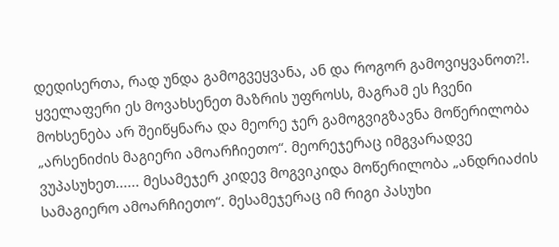დედისერთა, რად უნდა გამოგვეყვანა, ან და როგორ გამოვიყვანოთ?!. ყველაფერი ეს მოვახსენეთ მაზრის უფროსს, მაგრამ ეს ჩვენი მოხსენება არ შეიწყნარა და მეორე ჯერ გამოგვიგზავნა მოწერილობა „არსენიძის მაგიერი ამოარჩიეთო“. მეორეჯერაც იმგვარადვე ვუპასუხეთ...... მესამეჯერ კიდევ მოგვიკიდა მოწერილობა „ანდრიაძის სამაგიერო ამოარჩიეთო“. მესამეჯერაც იმ რიგი პასუხი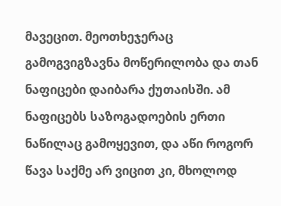მავეცით. მეოთხეჯერაც გამოგვიგზავნა მოწერილობა და თან ნაფიცები დაიბარა ქუთაისში. ამ ნაფიცებს საზოგადოების ერთი ნაწილაც გამოყევით, და აწი როგორ წავა საქმე არ ვიცით კი, მხოლოდ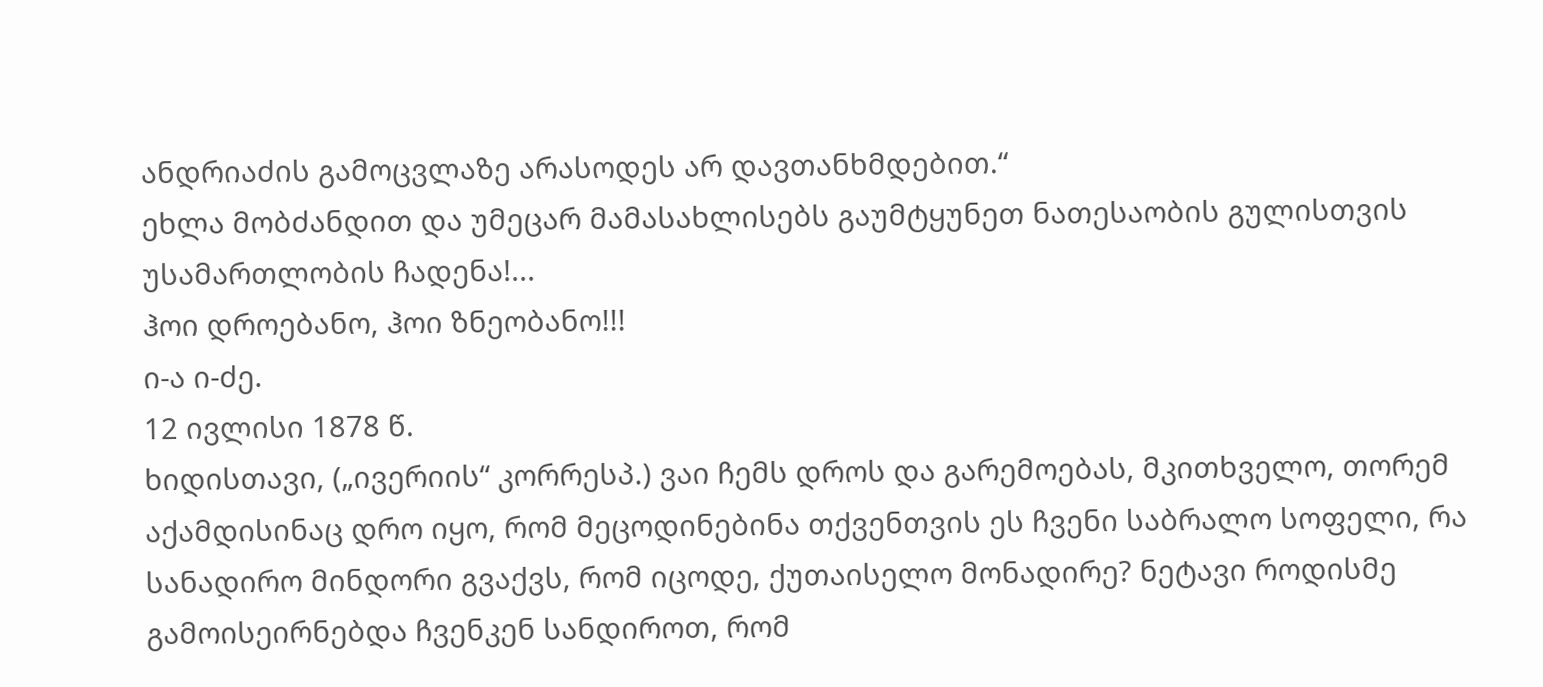ანდრიაძის გამოცვლაზე არასოდეს არ დავთანხმდებით.“
ეხლა მობძანდით და უმეცარ მამასახლისებს გაუმტყუნეთ ნათესაობის გულისთვის უსამართლობის ჩადენა!...
ჰოი დროებანო, ჰოი ზნეობანო!!!
ი-ა ი-ძე.
12 ივლისი 1878 წ.
ხიდისთავი, („ივერიის“ კორრესპ.) ვაი ჩემს დროს და გარემოებას, მკითხველო, თორემ აქამდისინაც დრო იყო, რომ მეცოდინებინა თქვენთვის ეს ჩვენი საბრალო სოფელი, რა სანადირო მინდორი გვაქვს, რომ იცოდე, ქუთაისელო მონადირე? ნეტავი როდისმე გამოისეირნებდა ჩვენკენ სანდიროთ, რომ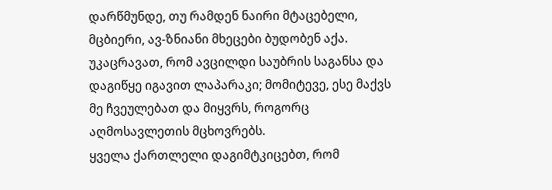დარწმუნდე, თუ რამდენ ნაირი მტაცებელი, მცბიერი, ავ-ზნიანი მხეცები ბუდობენ აქა. უკაცრავათ, რომ ავცილდი საუბრის საგანსა და დაგიწყე იგავით ლაპარაკი; მომიტევე, ესე მაქვს მე ჩვეულებათ და მიყვრს, როგორც აღმოსავლეთის მცხოვრებს.
ყველა ქართლელი დაგიმტკიცებთ, რომ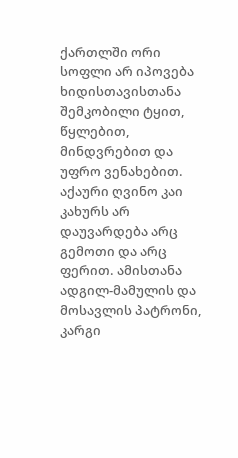ქართლში ორი სოფლი არ იპოვება ხიდისთავისთანა შემკობილი ტყით, წყლებით, მინდვრებით და უფრო ვენახებით. აქაური ღვინო კაი კახურს არ დაუვარდება არც გემოთი და არც ფერით. ამისთანა ადგილ-მამულის და მოსავლის პატრონი, კარგი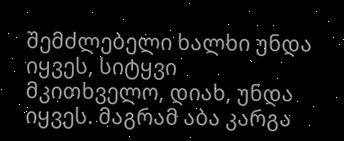შემძლებელი ხალხი უნდა იყვეს, სიტყვი მკითხველო, დიახ, უნდა იყვეს. მაგრამ აბა კარგა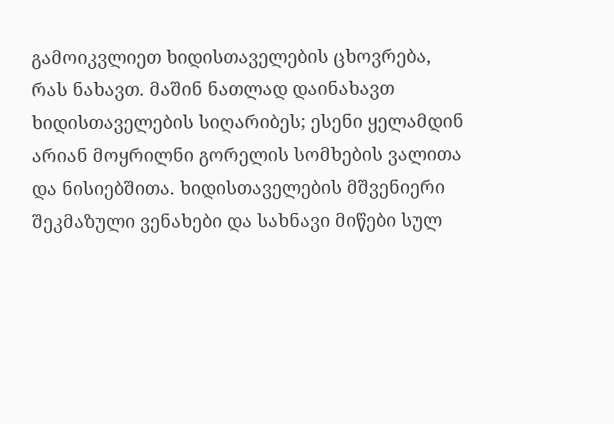გამოიკვლიეთ ხიდისთაველების ცხოვრება, რას ნახავთ. მაშინ ნათლად დაინახავთ ხიდისთაველების სიღარიბეს; ესენი ყელამდინ არიან მოყრილნი გორელის სომხების ვალითა და ნისიებშითა. ხიდისთაველების მშვენიერი შეკმაზული ვენახები და სახნავი მიწები სულ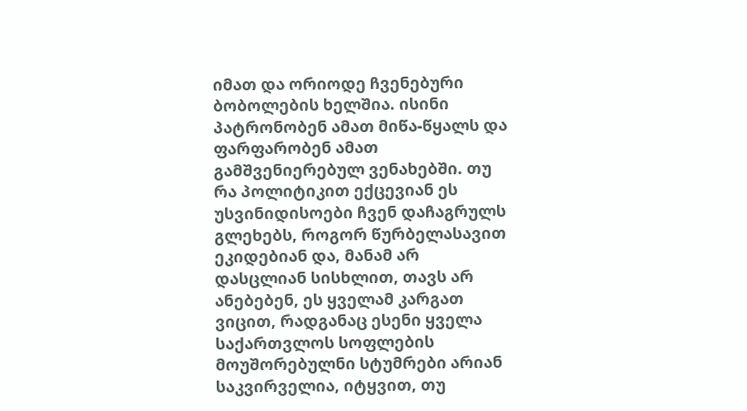იმათ და ორიოდე ჩვენებური ბობოლების ხელშია. ისინი პატრონობენ ამათ მიწა-წყალს და ფარფარობენ ამათ გამშვენიერებულ ვენახებში. თუ რა პოლიტიკით ექცევიან ეს უსვინიდისოები ჩვენ დაჩაგრულს გლეხებს, როგორ წურბელასავით ეკიდებიან და, მანამ არ დასცლიან სისხლით, თავს არ ანებებენ, ეს ყველამ კარგათ ვიცით, რადგანაც ესენი ყველა საქართვლოს სოფლების მოუშორებულნი სტუმრები არიან საკვირველია, იტყვით, თუ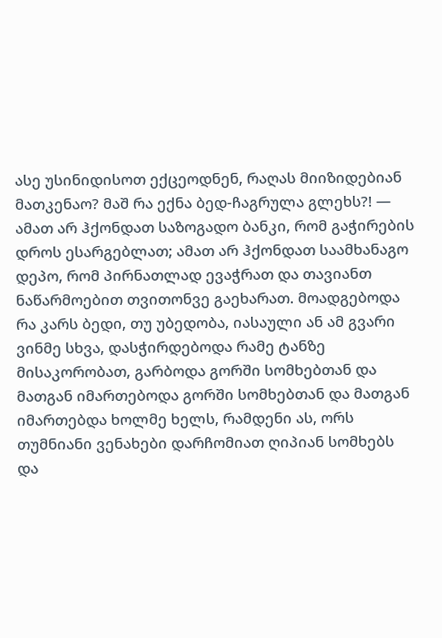ასე უსინიდისოთ ექცეოდნენ, რაღას მიიზიდებიან მათკენაო? მაშ რა ექნა ბედ-ჩაგრულა გლეხს?! — ამათ არ ჰქონდათ საზოგადო ბანკი, რომ გაჭირების დროს ესარგებლათ; ამათ არ ჰქონდათ საამხანაგო დეპო, რომ პირნათლად ევაჭრათ და თავიანთ ნაწარმოებით თვითონვე გაეხარათ. მოადგებოდა რა კარს ბედი, თუ უბედობა, იასაული ან ამ გვარი ვინმე სხვა, დასჭირდებოდა რამე ტანზე მისაკორობათ, გარბოდა გორში სომხებთან და მათგან იმართებოდა გორში სომხებთან და მათგან იმართებდა ხოლმე ხელს, რამდენი ას, ორს თუმნიანი ვენახები დარჩომიათ ღიპიან სომხებს და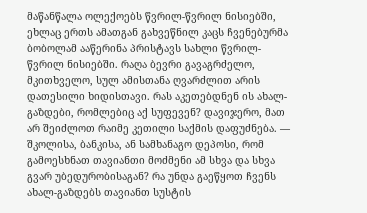მაწანწალა ოლექოებს წვრილ-წვრილ ნისიებში, ეხლაც ერთს ამათგან გახვეწნილ კაცს ჩვენებურმა ბობოლამ ააწერინა პრისტავს სახლი წვრილ- წვრილ ნისიებში. რაღა ბევრი გავაგრძელო, მკითხველო, სულ ამისთანა ღვარძლით არის დათესილი ხიდისთავი. რას აკეთებდნენ ის ახალ-გაზდები, რომლებიც აქ სუფევენ? დავიჯერო, მათ არ შეიძლოთ რაიმე კეთილი საქმის დაფუძნება. — შკოლისა, ბანკისა, ან სამხანაგო დეპოსი, რომ გამოესხნათ თავიანთი მოძმენი ამ სხვა და სხვა გვარ უბედურობისაგან? რა უნდა გაეწყოთ ჩვენს ახალ-გაზდებს თავიანთ სუსტის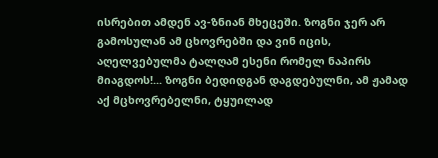ისრებით ამდენ ავ-ზნიან მხეცეში. ზოგნი ჯერ არ გამოსულან ამ ცხოვრებში და ვინ იცის, აღელვებულმა ტალღამ ესენი რომელ ნაპირს მიაგდოს!... ზოგნი ბედიდგან დაგდებულნი, ამ ჟამად აქ მცხოვრებელნი, ტყუილად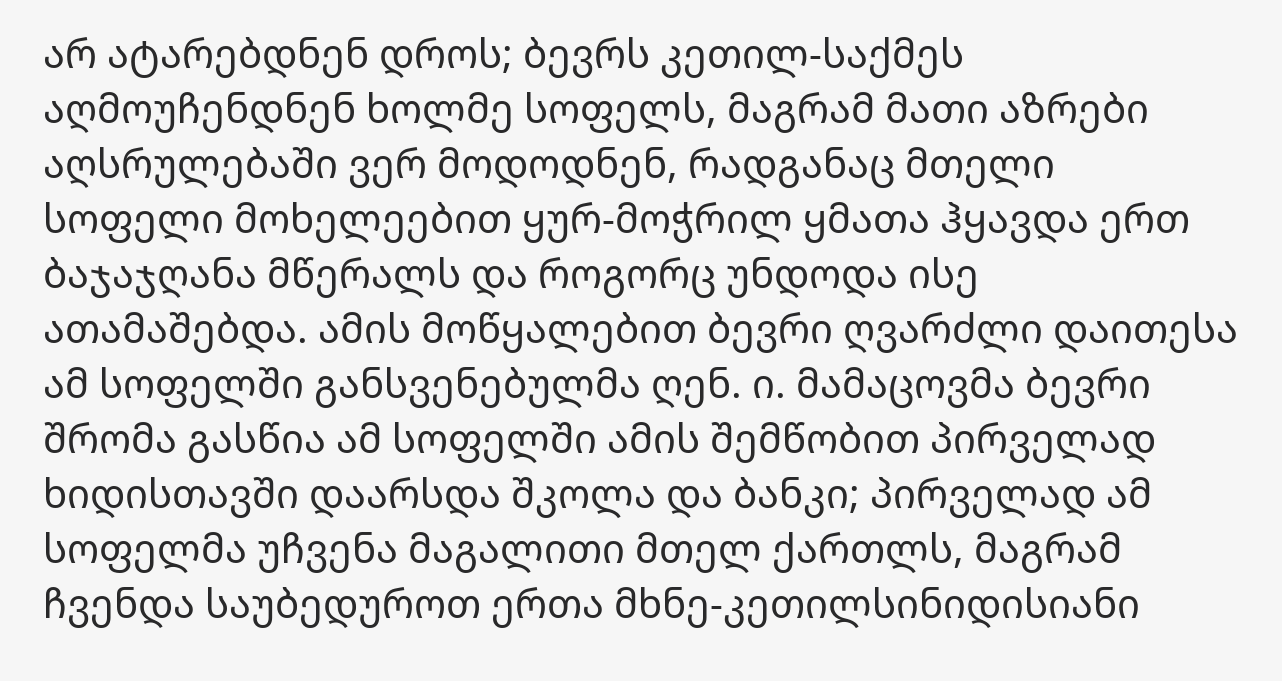არ ატარებდნენ დროს; ბევრს კეთილ-საქმეს აღმოუჩენდნენ ხოლმე სოფელს, მაგრამ მათი აზრები აღსრულებაში ვერ მოდოდნენ, რადგანაც მთელი სოფელი მოხელეებით ყურ-მოჭრილ ყმათა ჰყავდა ერთ ბაჯაჯღანა მწერალს და როგორც უნდოდა ისე ათამაშებდა. ამის მოწყალებით ბევრი ღვარძლი დაითესა ამ სოფელში განსვენებულმა ღენ. ი. მამაცოვმა ბევრი შრომა გასწია ამ სოფელში ამის შემწობით პირველად ხიდისთავში დაარსდა შკოლა და ბანკი; პირველად ამ სოფელმა უჩვენა მაგალითი მთელ ქართლს, მაგრამ ჩვენდა საუბედუროთ ერთა მხნე-კეთილსინიდისიანი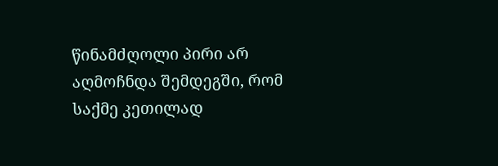წინამძღოლი პირი არ აღმოჩნდა შემდეგში, რომ საქმე კეთილად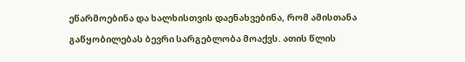ეწარმოებინა და ხალხისთვის დაენახვებინა, რომ ამისთანა გაწყობილებას ბევრი სარგებლობა მოაქვს. ათის წლის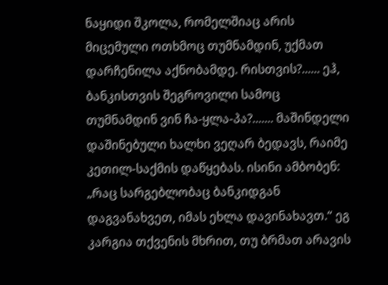ნაყიდი შკოლა, რომელშიაც არის მიცემული ოთხმოც თუმნამდინ, უქმათ დარჩენილა აქნობამდე. რისთვის?...... ეჰ, ბანკისთვის შეგროვილი სამოც თუმნამდინ ვინ ჩა-ყლა-პა?....... მაშინდელი დაშინებული ხალხი ვეღარ ბედავს, რაიმე კეთილ-საქმის დაწყებას. ისინი ამბობენ: „რაც სარგებლობაც ბანკიდგან დაგვანახვეთ, იმას ეხლა დავინახავთ.“ ეგ კარგია თქვენის მხრით, თუ ბრმათ არავის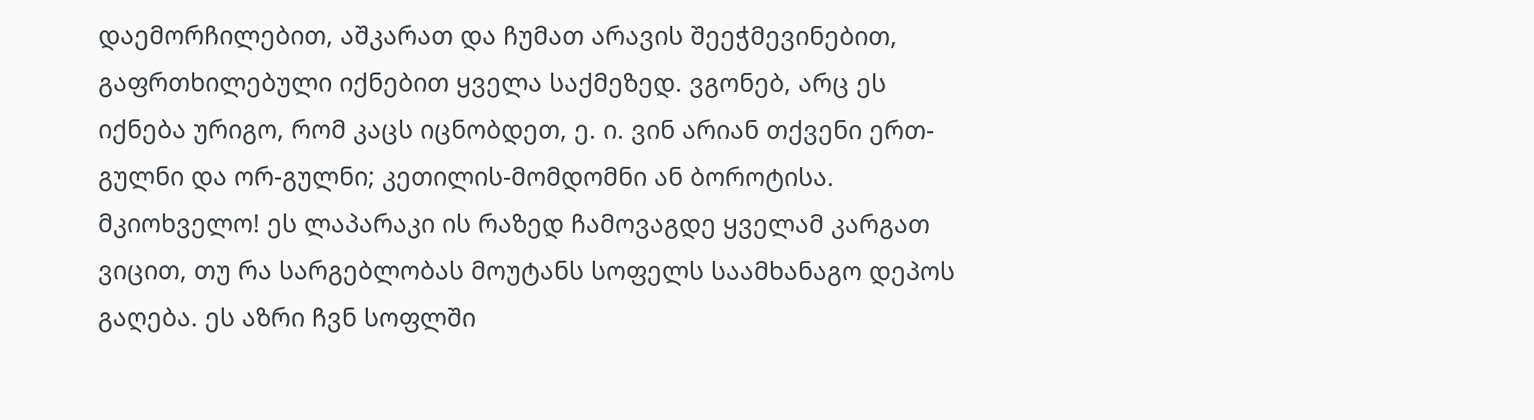დაემორჩილებით, აშკარათ და ჩუმათ არავის შეეჭმევინებით, გაფრთხილებული იქნებით ყველა საქმეზედ. ვგონებ, არც ეს იქნება ურიგო, რომ კაცს იცნობდეთ, ე. ი. ვინ არიან თქვენი ერთ-გულნი და ორ-გულნი; კეთილის-მომდომნი ან ბოროტისა. მკიოხველო! ეს ლაპარაკი ის რაზედ ჩამოვაგდე ყველამ კარგათ ვიცით, თუ რა სარგებლობას მოუტანს სოფელს საამხანაგო დეპოს გაღება. ეს აზრი ჩვნ სოფლში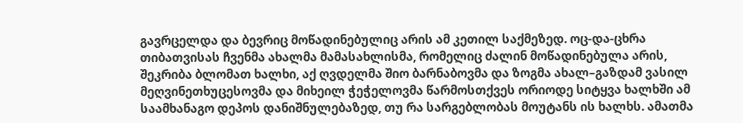გავრცელდა და ბევრიც მოწადინებულიც არის ამ კეთილ საქმეზედ. ოც-და-ცხრა თიბათვისას ჩვენმა ახალმა მამასახლისმა, რომელიც ძალინ მოწადინებულა არის, შეკრიბა ბლომათ ხალხი, აქ ღვდელმა შიო ბარნაბოვმა და ზოგმა ახალ–გაზდამ ვასილ მეღვინეთხუცესოვმა და მიხეილ ჭეჭელოვმა წარმოსთქვეს ორიოდე სიტყვა ხალხში ამ საამხანაგო დეპოს დანიშნულებაზედ, თუ რა სარგებლობას მოუტანს ის ხალხს. ამათმა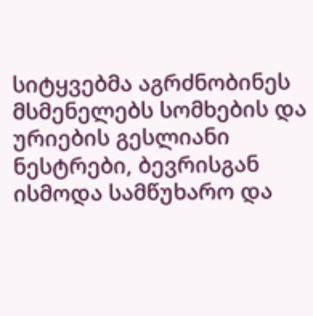სიტყვებმა აგრძნობინეს მსმენელებს სომხების და ურიების გესლიანი ნესტრები, ბევრისგან ისმოდა სამწუხარო და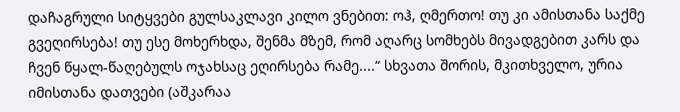დაჩაგრული სიტყვები გულსაკლავი კილო ვნებით: ოჰ, ღმერთო! თუ კი ამისთანა საქმე გვეღირსება! თუ ესე მოხერხდა, შენმა მზემ, რომ აღარც სომხებს მივადგებით კარს და ჩვენ წყალ-წაღებულს ოჯახსაც ეღირსება რამე....“ სხვათა შორის, მკითხველო, ურია იმისთანა დათვები (აშკარაა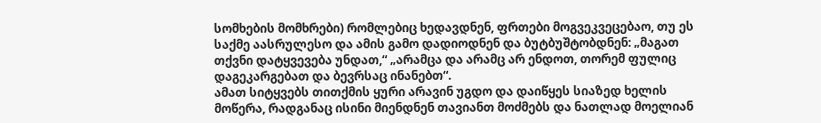სომხების მომხრები) რომლებიც ხედავდნენ, ფრთები მოგვეკვეცებაო, თუ ეს საქმე აასრულესო და ამის გამო დადიოდნენ და ბუტბუშტობდნენ: „მაგათ თქვნი დატყვევება უნდათ,“ „არამცა და არამც არ ენდოთ, თორემ ფულიც დაგეკარგებათ და ბევრსაც ინანებთ“.
ამათ სიტყვებს თითქმის ყური არავინ უგდო და დაიწყეს სიაზედ ხელის მოწერა, რადგანაც ისინი მიენდნენ თავიანთ მოძმებს და ნათლად მოელიან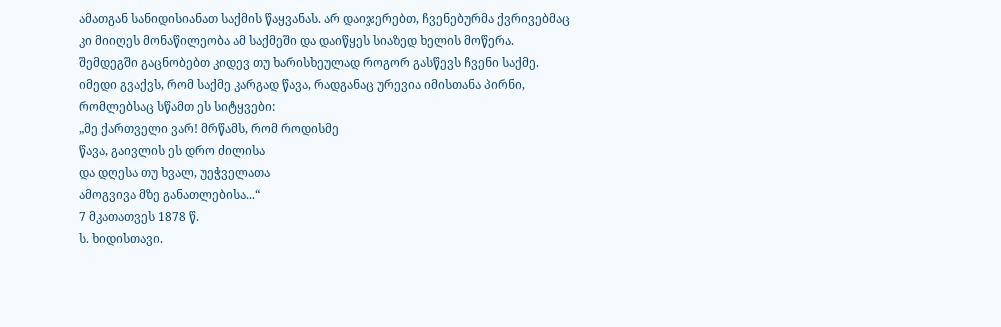ამათგან სანიდისიანათ საქმის წაყვანას. არ დაიჯერებთ, ჩვენებურმა ქვრივებმაც კი მიიღეს მონაწილეობა ამ საქმეში და დაიწყეს სიაზედ ხელის მოწერა.
შემდეგში გაცნობებთ კიდევ თუ ხარისხეულად როგორ გასწევს ჩვენი საქმე. იმედი გვაქვს, რომ საქმე კარგად წავა, რადგანაც ურევია იმისთანა პირნი, რომლებსაც სწამთ ეს სიტყვები:
„მე ქართველი ვარ! მრწამს, რომ როდისმე
წავა, გაივლის ეს დრო ძილისა
და დღესა თუ ხვალ, უეჭველათა
ამოგვივა მზე განათლებისა...“
7 მკათათვეს 1878 წ.
ს. ხიდისთავი.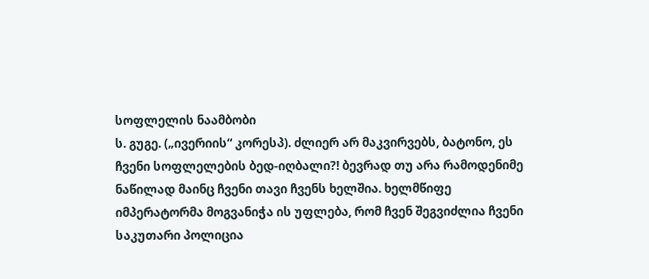სოფლელის ნაამბობი
ს. გუგე. („ივერიის“ კორესპ). ძლიერ არ მაკვირვებს, ბატონო, ეს ჩვენი სოფლელების ბედ-იღბალი?! ბევრად თუ არა რამოდენიმე ნაწილად მაინც ჩვენი თავი ჩვენს ხელშია. ხელმწიფე იმპერატორმა მოგვანიჭა ის უფლება, რომ ჩვენ შეგვიძლია ჩვენი საკუთარი პოლიცია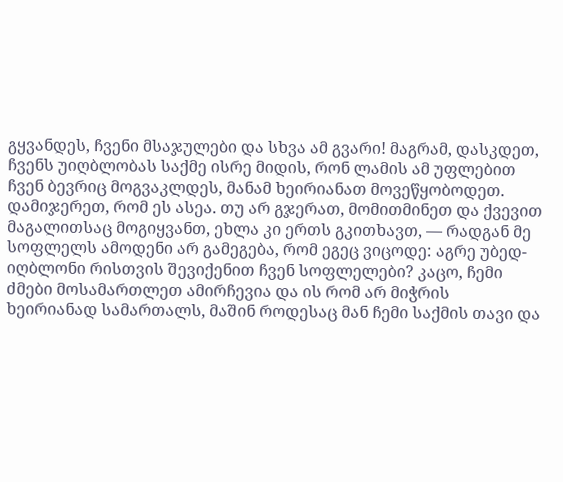გყვანდეს, ჩვენი მსაჯულები და სხვა ამ გვარი! მაგრამ, დასკდეთ, ჩვენს უიღბლობას საქმე ისრე მიდის, რონ ლამის ამ უფლებით ჩვენ ბევრიც მოგვაკლდეს, მანამ ხეირიანათ მოვეწყობოდეთ. დამიჯერეთ, რომ ეს ასეა. თუ არ გჯერათ, მომითმინეთ და ქვევით მაგალითსაც მოგიყვანთ, ეხლა კი ერთს გკითხავთ, — რადგან მე სოფლელს ამოდენი არ გამეგება, რომ ეგეც ვიცოდე: აგრე უბედ-იღბლონი რისთვის შევიქენით ჩვენ სოფლელები? კაცო, ჩემი ძმები მოსამართლეთ ამირჩევია და ის რომ არ მიჭრის ხეირიანად სამართალს, მაშინ როდესაც მან ჩემი საქმის თავი და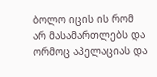ბოლო იცის ის რომ არ მასამართლებს და ორმოც აპელაციას და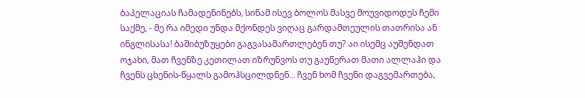ბაპელაციას ჩამადენინებს, სინამ ისევ ბოლოს მასვე მოუვიდოდეს ჩემი საქმე, - მე რა იმედი უნდა მქონდეს ვიღაც გარდამთეულის თათრისა ან ინგლისასა! ბაშიბუზუყები გაგვასამართლებენ თუ? აი ისემც აუშენდათ ოჯახი, მათ ჩვენზე კეთილათ იზრუნვოს თუ გაუწერათ მათი ალლაჰი და ჩვენს ცხენის-წყალს გამოჰსცილდნენ... ჩვენ ხომ ჩვენი დაგვემართება,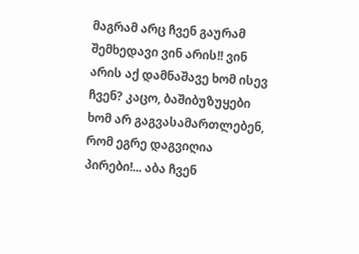მაგრამ არც ჩვენ გაურამ შემხედავი ვინ არის!! ვინ არის აქ დამნაშავე ხომ ისევ ჩვენ? კაცო, ბაშიბუზუყები ხომ არ გაგვასამართლებენ, რომ ეგრე დაგვიღია პირები!... აბა ჩვენ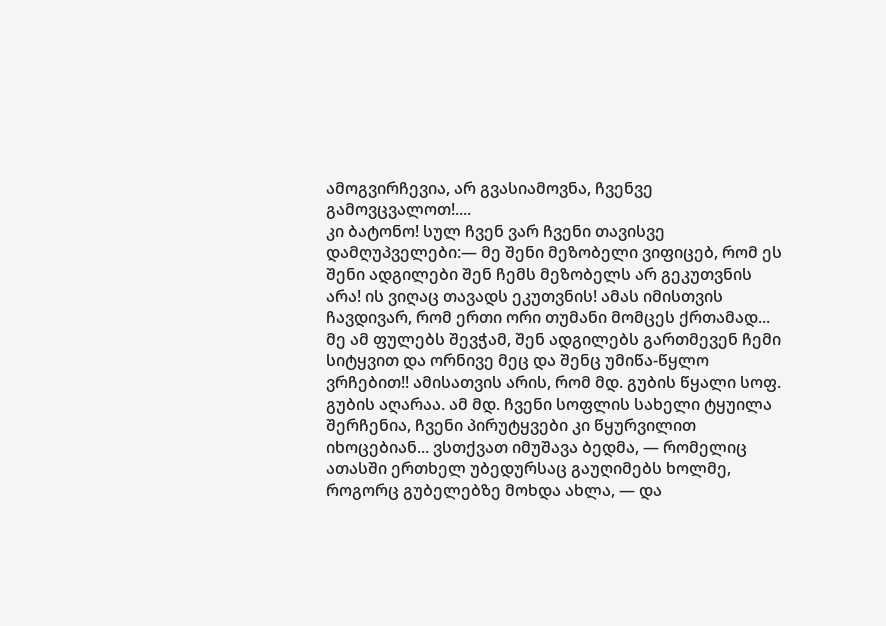ამოგვირჩევია, არ გვასიამოვნა, ჩვენვე გამოვცვალოთ!....
კი ბატონო! სულ ჩვენ ვარ ჩვენი თავისვე დამღუპველები:— მე შენი მეზობელი ვიფიცებ, რომ ეს შენი ადგილები შენ ჩემს მეზობელს არ გეკუთვნის არა! ის ვიღაც თავადს ეკუთვნის! ამას იმისთვის ჩავდივარ, რომ ერთი ორი თუმანი მომცეს ქრთამად... მე ამ ფულებს შევჭამ, შენ ადგილებს გართმევენ ჩემი სიტყვით და ორნივე მეც და შენც უმიწა-წყლო ვრჩებით!! ამისათვის არის, რომ მდ. გუბის წყალი სოფ. გუბის აღარაა. ამ მდ. ჩვენი სოფლის სახელი ტყუილა შერჩენია, ჩვენი პირუტყვები კი წყურვილით იხოცებიან... ვსთქვათ იმუშავა ბედმა, — რომელიც ათასში ერთხელ უბედურსაც გაუღიმებს ხოლმე, როგორც გუბელებზე მოხდა ახლა, — და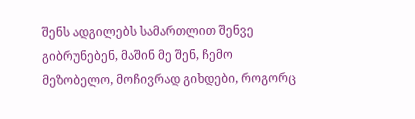შენს ადგილებს სამართლით შენვე გიბრუნებენ, მაშინ მე შენ, ჩემო მეზობელო, მოჩივრად გიხდები, როგორც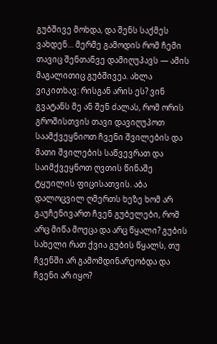გუბშივე მოხდა, და შენს საქმეს ვახდენ... მერმე გამოდის რომ ჩემი თავიც შენთანვე დამიღუპავს — ამის მაგალითიც გუბშივეა. ახლა ვიკითხავ: რისგან არის ეს? ვინ გვატანს მე ან შენ ძალას, რომ ორის გროშისთვის თავი დავიღუპოთ საამქვეყნიოთ ჩვენი შვილების და მათი შვილების საწვევრათ და საიმქვეყნოთ ღვთის წინაშე ტყუილის ფიცისათვის. აბა დალოცვილ ღმერთს ხეზე ხომ არ გაუჩენივართ ჩვენ გუბელები, რომ არც მიწა მოეცა და არც წყალი? გუბის სახელი რათ ქვია გუბის წყალს, თუ ჩვენში არ გამომდინარეობდა და ჩვენი არ იყო?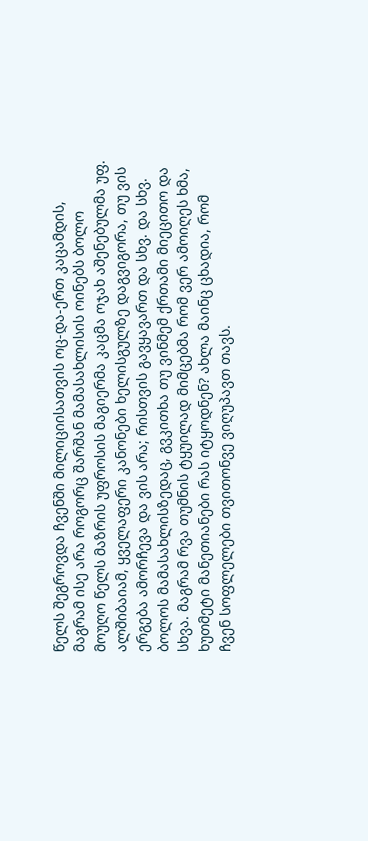წელს შეგროვდა ჩვენში მილიციისათვის ოც-და-ერთ კაცამდის, მაგრამ ისე არა როგორც შარშან მამასახლისის ოინებს ბოლო მოუღო წელს მაზრის უფროსის მაგიერმა კაცმა ოჯახ აშენებულმა უფ. ალშიბაიამ, ყველაფერი კანონები ხელისგულზე დაგვიგორა, თუ ვის ერგება ამორჩევა და ვის არა; რისთვის გავყავართ და სხვ. და სხვ. ბოლოს მამასახლისზედაც, გვკითხა თუ ვინმემ ქრთამი მიეცითო და სხვა. მაგრამ რვა თუმნის ტყუილად მიმცებმა რომ ვერ ამოიღეს ხმა, ხუთმეტი მანეთიანები რას იტყოდნენ? ახლა მაინც ცხადია, რომ ჩვენ სოფლელები თვითონვე ვიღუპავთ თავს.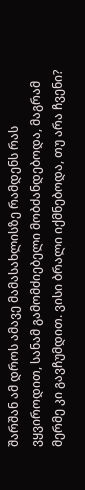შარშან ამ დროს ამავე მამასახლისზე რამდენს რას ვყვიროდით, სანამ გამომძიებელი მობძანდებოდა, მაგრამ მერმე კი გავჩუმდით. ვისი ბრალი იქმნებოდა, თუ არა ჩვენი?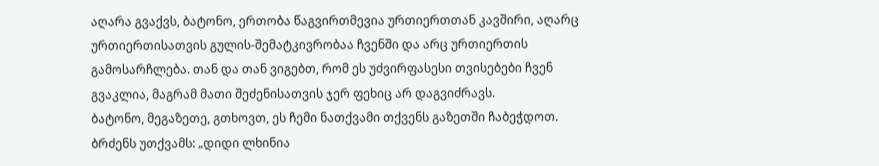აღარა გვაქვს, ბატონო, ერთობა წაგვირთმევია ურთიერთთან კავშირი, აღარც ურთიერთისათვის გულის-შემატკივრობაა ჩვენში და არც ურთიერთის გამოსარჩლება. თან და თან ვიგებთ, რომ ეს უძვირფასესი თვისებები ჩვენ გვაკლია, მაგრამ მათი შეძენისათვის ჯერ ფეხიც არ დაგვიძრავს.
ბატონო, მეგაზეთე, გთხოვთ, ეს ჩემი ნათქვამი თქვენს გაზეთში ჩაბეჭდოთ. ბრძენს უთქვამს: „დიდი ლხინია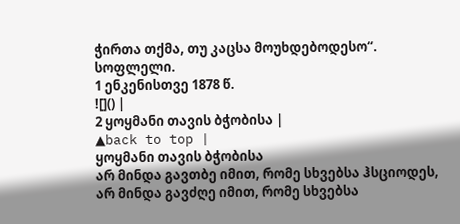ჭირთა თქმა, თუ კაცსა მოუხდებოდესო“.
სოფლელი.
1 ენკენისთვე 1878 წ.
![]() |
2 ყოყმანი თავის ბჭობისა |
▲back to top |
ყოყმანი თავის ბჭობისა
არ მინდა გავთბე იმით, რომე სხვებსა ჰსციოდეს,
არ მინდა გავძღე იმით, რომე სხვებსა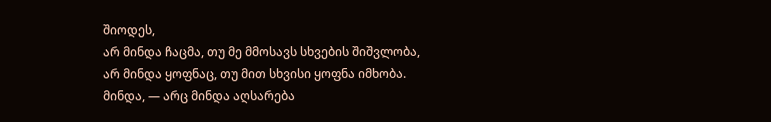შიოდეს,
არ მინდა ჩაცმა, თუ მე მმოსავს სხვების შიშვლობა,
არ მინდა ყოფნაც, თუ მით სხვისი ყოფნა იმხობა.
მინდა, — არც მინდა აღსარება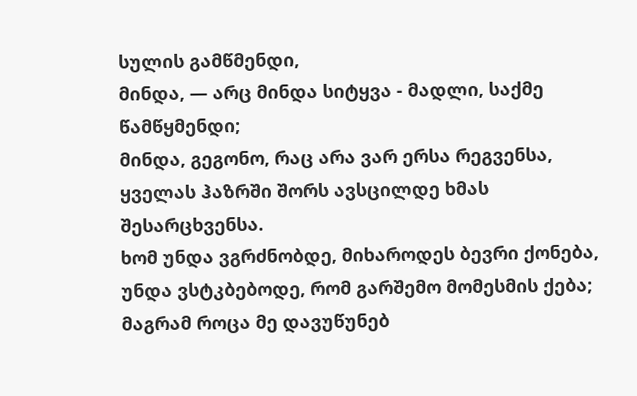სულის გამწმენდი,
მინდა, — არც მინდა სიტყვა - მადლი, საქმე წამწყმენდი;
მინდა, გეგონო, რაც არა ვარ ერსა რეგვენსა,
ყველას ჰაზრში შორს ავსცილდე ხმას შესარცხვენსა.
ხომ უნდა ვგრძნობდე, მიხაროდეს ბევრი ქონება,
უნდა ვსტკბებოდე, რომ გარშემო მომესმის ქება;
მაგრამ როცა მე დავუწუნებ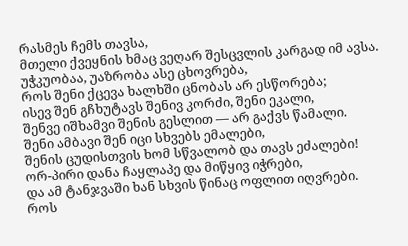რასმეს ჩემს თავსა,
მთელი ქვეყნის ხმაც ვეღარ შესცვლის კარგად იმ ავსა.
უჭკუობაა, უაზრობა ასე ცხოვრება,
როს შენი ქცევა ხალხში ცნობას არ ესწორება;
ისევ შენ გჩხუტავს შენივ კორძი, შენი ეკალი,
შენვე იშხამვი შენის გესლით — არ გაქვს წამალი.
შენი ამბავი შენ იცი სხვებს ემალები,
შენის ცუდისთვის ხომ სწვალობ და თავს ეძალები!
ორ-პირი დანა ჩაყლაპე და მიწყივ იჭრები,
და ამ ტანჯვაში ხან სხვის წინაც ოფლით იღვრები.
როს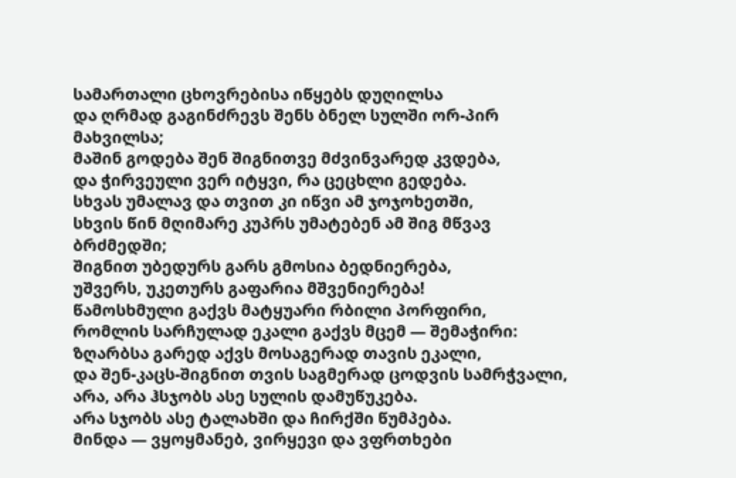სამართალი ცხოვრებისა იწყებს დუღილსა
და ღრმად გაგინძრევს შენს ბნელ სულში ორ-პირ მახვილსა;
მაშინ გოდება შენ შიგნითვე მძვინვარედ კვდება,
და ჭირვეული ვერ იტყვი, რა ცეცხლი გედება.
სხვას უმალავ და თვით კი იწვი ამ ჯოჯოხეთში,
სხვის წინ მღიმარე კუპრს უმატებენ ამ შიგ მწვავ ბრძმედში;
შიგნით უბედურს გარს გმოსია ბედნიერება,
უშვერს, უკეთურს გაფარია მშვენიერება!
წამოსხმული გაქვს მატყუარი რბილი პორფირი,
რომლის სარჩულად ეკალი გაქვს მცემ — შემაჭირი:
ზღარბსა გარედ აქვს მოსაგერად თავის ეკალი,
და შენ-კაცს-შიგნით თვის საგმერად ცოდვის სამრჭვალი,
არა, არა ჰსჯობს ასე სულის დამუწუკება.
არა სჯობს ასე ტალახში და ჩირქში წუმპება.
მინდა — ვყოყმანებ, ვირყევი და ვფრთხები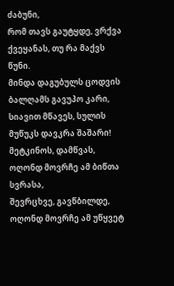ძაბუნი,
რომ თავს გაუტყდე, ვრქვა ქვეყანას, თუ რა მაქვს წუნი.
მინდა დაგუბულს ცოდვის ბალღამს გავუპო კარი,
სიავით მწავეს, სულის მუწუკს დავკრა შაშარი!
მეტკინოს, დამწვას, ოღონდ მოვრჩე ამ ბიწთა სვრასა,
შევრცხვე, გავწბილდე, ოღონდ მოვრჩე ამ უწყვეტ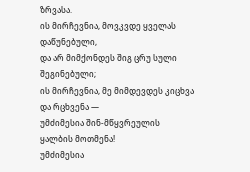ზრვასა.
ის მირჩევნია, მოვკვდე ყველას დაწუნებული,
და არ მიმქონდეს შიგ ცრუ სული შეგინებული;
ის მირჩევნია, მე მიმდევდეს კიცხვა და რცხვენა —
უმძიმესია შინ-მწყვრეულის ყალბის მოთმენა!
უმძიმესია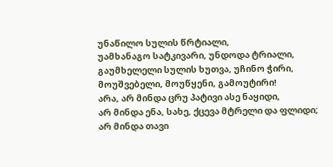უნაწილო სულის წრტიალი,
უამხანაგო სატკივარი, უნდოდა ტრიალი,
გაუმხელელი სულის ხუთვა, უჩინო ჭირი,
მოუშვებელი, მოუწყენი, გამოუტირი!
არა, არ მინდა ცრუ პატივი ასე ნაყიდი,
არ მინდა ენა, სახე, ქცევა მტრელი და ფლიდი;
არ მინდა თავი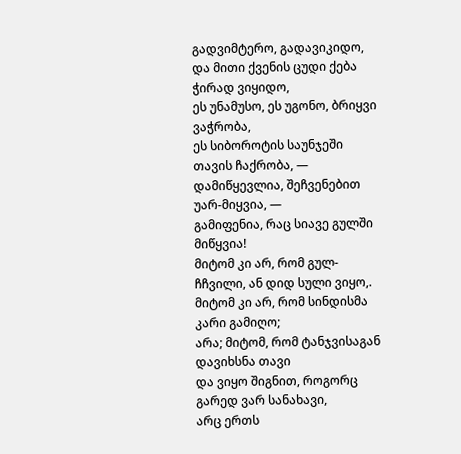გადვიმტერო, გადავიკიდო,
და მითი ქვენის ცუდი ქება ჭირად ვიყიდო,
ეს უნამუსო, ეს უგონო, ბრიყვი ვაჭრობა,
ეს სიბოროტის საუნჯეში თავის ჩაქრობა, —
დამიწყევლია, შეჩვენებით უარ-მიყვია, —
გამიფენია, რაც სიავე გულში მიწყვია!
მიტომ კი არ, რომ გულ-ჩჩვილი, ან დიდ სული ვიყო,.
მიტომ კი არ, რომ სინდისმა კარი გამიღო;
არა; მიტომ, რომ ტანჯვისაგან დავიხსნა თავი
და ვიყო შიგნით, როგორც გარედ ვარ სანახავი,
არც ერთს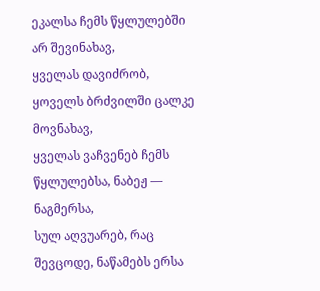ეკალსა ჩემს წყლულებში არ შევინახავ,
ყველას დავიძრობ, ყოველს ბრძვილში ცალკე მოვნახავ,
ყველას ვაჩვენებ ჩემს წყლულებსა, ნაბეჟ — ნაგმერსა,
სულ აღვუარებ, რაც შევცოდე, ნაწამებს ერსა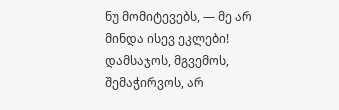ნუ მომიტევებს, — მე არ მინდა ისევ ეკლები!
დამსაჯოს, მგვემოს, შემაჭირვოს, არ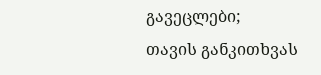გავეცლები;
თავის განკითხვას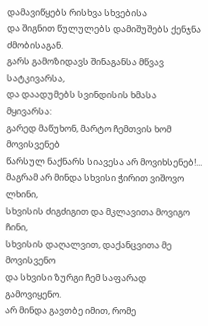დამავიწყებს რისხვა სხვებისა
და შიგნით წულულებს დამიშუშებს ქენჯნა ძმობისაგან.
გარს გამოზიდავს შინაგანსა მწვავ სატკივარსა,
და დაადუმებს სვინდისის ხმასა მყივარსა:
გარედ მაწუხონ, მარტო ჩემთვის ხომ მოვისვენებ
წარსულ ნაქნარს სიავესა არ მოვიხსენებ!...
მაგრამ არ მინდა სხვისი ჭირით ვიშოვო ლხინი,
სხვისის ძიგძიგით და მკლავითა მოვიგო ჩინი,
სხვისის დაღალვით, დაქანცვითა მე მოვისვენო
და სხვისი ზურგი ჩემ საფარად გამოვიყენო.
არ მინდა გავთბე იმით, რომე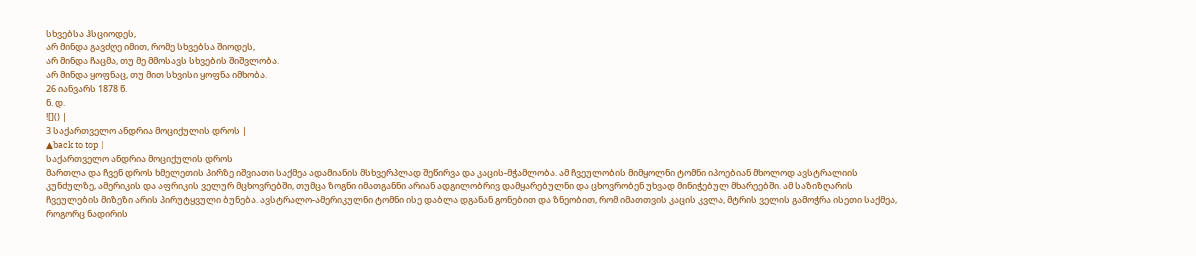სხვებსა ჰსციოდეს,
არ მინდა გავძღე იმით, რომე სხვებსა შიოდეს,
არ მინდა ჩაცმა, თუ მე მმოსავს სხვების შიშვლობა.
არ მინდა ყოფნაც, თუ მით სხვისი ყოფნა იმხობა.
26 იანვარს 1878 წ.
ნ. დ.
![]() |
3 საქართველო ანდრია მოციქულის დროს |
▲back to top |
საქართველო ანდრია მოციქულის დროს
მართლა და ჩვენ დროს ხმელეთის პირზე იშვიათი საქმეა ადამიანის მსხვერპლად შეწირვა და კაცის-მჭამლობა. ამ ჩვეულობის მიმყოლნი ტომნი იპოებიან მხოლოდ ავსტრალიის კუნძულზე, ამერიკის და აფრიკის ველურ მცხოვრებში, თუმცა ზოგნი იმათგანნი არიან ადგილობრივ დამყარებულნი და ცხოვრობენ უხვად მინიჭებულ მხარეებში. ამ საზიზღარის ჩვეულების მიზეზი არის პირუტყვული ბუნება. ავსტრალო-ამერიკულნი ტომნი ისე დაბლა დგანან გონებით და ზნეობით, რომ იმათთვის კაცის კვლა, მტრის ველის გამოჭრა ისეთი საქმეა, როგორც ნადირის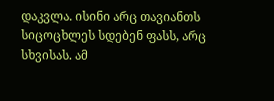დაკვლა. ისინი არც თავიანთს სიცოცხლეს სდებენ ფასს, არც სხვისას. ამ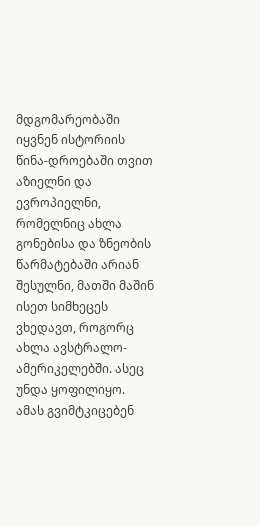მდგომარეობაში იყვნენ ისტორიის წინა-დროებაში თვით აზიელნი და ევროპიელნი, რომელნიც ახლა გონებისა და ზნეობის წარმატებაში არიან შესულნი, მათში მაშინ ისეთ სიმხეცეს ვხედავთ, როგორც ახლა ავსტრალო-ამერიკელებში. ასეც უნდა ყოფილიყო. ამას გვიმტკიცებენ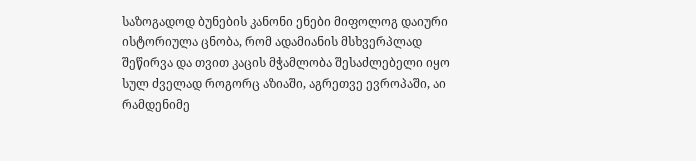საზოგადოდ ბუნების კანონი ენები მიფოლოგ დაიური ისტორიულა ცნობა, რომ ადამიანის მსხვერპლად შეწირვა და თვით კაცის მჭამლობა შესაძლებელი იყო სულ ძველად როგორც აზიაში, აგრეთვე ევროპაში, აი რამდენიმე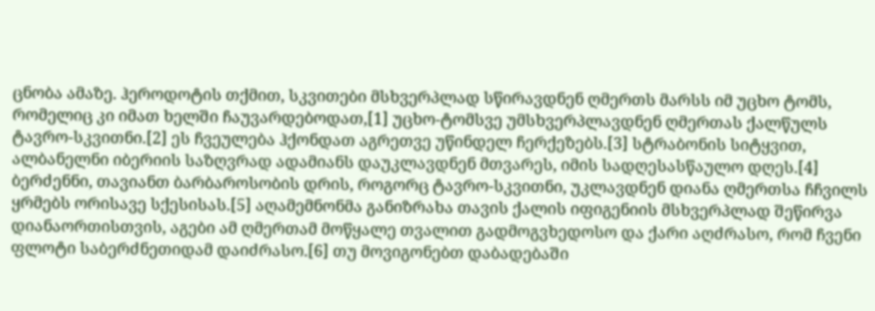ცნობა ამაზე. ჰეროდოტის თქმით, სკვითები მსხვერპლად სწირავდნენ ღმერთს მარსს იმ უცხო ტომს, რომელიც კი იმათ ხელში ჩაუვარდებოდათ,[1] უცხო-ტომსვე უმსხვერპლავდნენ ღმერთას ქალწულს ტავრო-სკვითნი.[2] ეს ჩვეულება ჰქონდათ აგრეთვე უწინდელ ჩერქეზებს.[3] სტრაბონის სიტყვით, ალბანელნი იბერიის საზღვრად ადამიანს დაუკლავდნენ მთვარეს, იმის სადღესასწაულო დღეს.[4] ბერძენნი, თავიანთ ბარბაროსობის დრის, როგორც ტავრო-სკვითნი, უკლავდნენ დიანა ღმერთსა ჩჩვილს ყრმებს ორისავე სქესისას.[5] აღამემნონმა განიზრახა თავის ქალის იფიგენიის მსხვერპლად შეწირვა დიანაორთისთვის, აგები ამ ღმერთამ მოწყალე თვალით გადმოგვხედოსო და ქარი აღძრასო, რომ ჩვენი ფლოტი საბერძნეთიდამ დაიძრასო.[6] თუ მოვიგონებთ დაბადებაში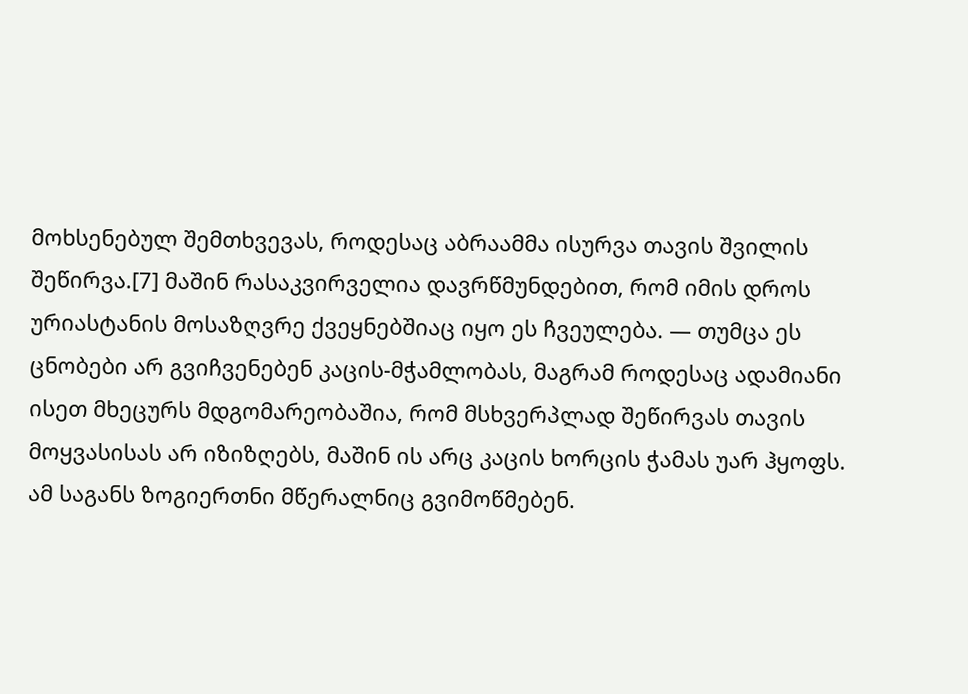მოხსენებულ შემთხვევას, როდესაც აბრაამმა ისურვა თავის შვილის შეწირვა.[7] მაშინ რასაკვირველია დავრწმუნდებით, რომ იმის დროს ურიასტანის მოსაზღვრე ქვეყნებშიაც იყო ეს ჩვეულება. — თუმცა ეს ცნობები არ გვიჩვენებენ კაცის-მჭამლობას, მაგრამ როდესაც ადამიანი ისეთ მხეცურს მდგომარეობაშია, რომ მსხვერპლად შეწირვას თავის მოყვასისას არ იზიზღებს, მაშინ ის არც კაცის ხორცის ჭამას უარ ჰყოფს. ამ საგანს ზოგიერთნი მწერალნიც გვიმოწმებენ.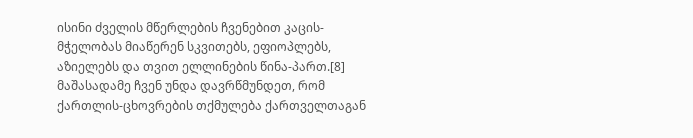ისინი ძველის მწერლების ჩვენებით კაცის-მჭელობას მიაწერენ სკვითებს, ეფიოპლებს, აზიელებს და თვით ელლინების წინა-პართ.[8]
მაშასადამე ჩვენ უნდა დავრწმუნდეთ, რომ ქართლის-ცხოვრების თქმულება ქართველთაგან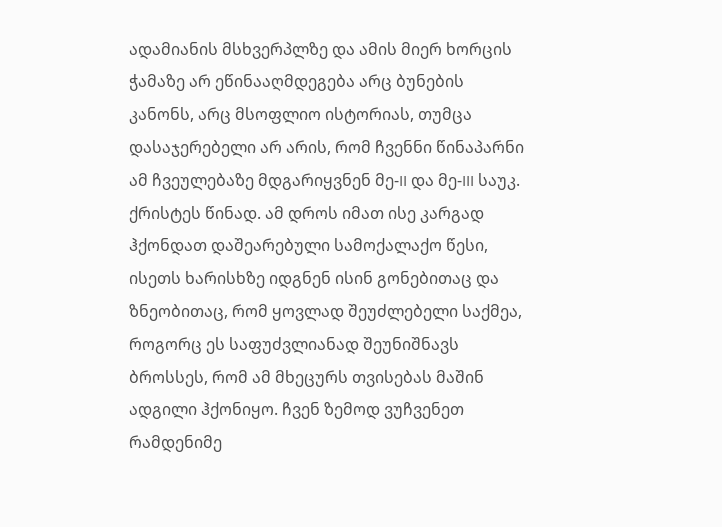ადამიანის მსხვერპლზე და ამის მიერ ხორცის ჭამაზე არ ეწინააღმდეგება არც ბუნების კანონს, არც მსოფლიო ისტორიას, თუმცა დასაჯერებელი არ არის, რომ ჩვენნი წინაპარნი ამ ჩვეულებაზე მდგარიყვნენ მე-II და მე-III საუკ. ქრისტეს წინად. ამ დროს იმათ ისე კარგად ჰქონდათ დაშეარებული სამოქალაქო წესი, ისეთს ხარისხზე იდგნენ ისინ გონებითაც და ზნეობითაც, რომ ყოვლად შეუძლებელი საქმეა, როგორც ეს საფუძვლიანად შეუნიშნავს ბროსსეს, რომ ამ მხეცურს თვისებას მაშინ ადგილი ჰქონიყო. ჩვენ ზემოდ ვუჩვენეთ რამდენიმე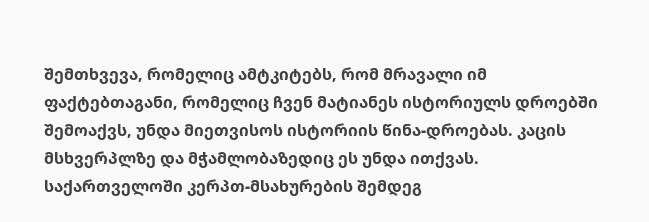შემთხვევა, რომელიც ამტკიტებს, რომ მრავალი იმ ფაქტებთაგანი, რომელიც ჩვენ მატიანეს ისტორიულს დროებში შემოაქვს, უნდა მიეთვისოს ისტორიის წინა-დროებას. კაცის მსხვერპლზე და მჭამლობაზედიც ეს უნდა ითქვას.
საქართველოში კერპთ-მსახურების შემდეგ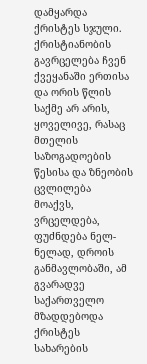დამყარდა ქრისტეს სჯული. ქრისტიანობის გავრცელება ჩვენ ქვეყანაში ერთისა და ორის წლის საქმე არ არის, ყოველივე, რასაც მთელის საზოგადოების წესისა და ზნეობის ცვლილება მოაქვს, ვრცელდება, ფუძნდება ნელ-ნელად, დროის განმავლობაში, ამ გვარადვე საქართველო მზადდებოდა ქრისტეს სახარების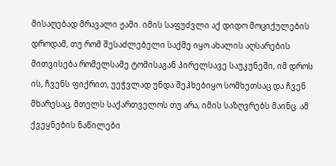მისაღებად მრავალი ჟამი. იმის საფუძვლი აქ დიდო მოციქულების დროდამ, თუ რომ შესაძლებელი საქმე იყო ახალის აღსარების მითვისება რომელსამე ტომისაგან პირელსავე საუკუნეში, იმ დროს ის, ჩვენს ფიქრით, უეჭვლად უნდა შეჰხებიყო სომხეთსაც და ჩვენ მხარესაც, მთელს საქართველოს თუ არა, იმის საზღვრებს მაინც. ამ ქვეყნების ნაწილები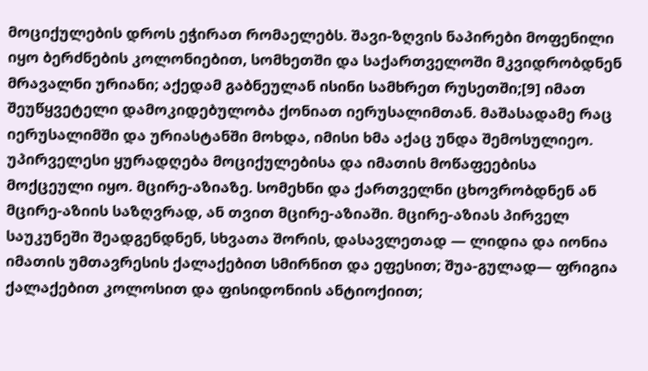მოციქულების დროს ეჭირათ რომაელებს. შავი-ზღვის ნაპირები მოფენილი იყო ბერძნების კოლონიებით, სომხეთში და საქართველოში მკვიდრობდნენ მრავალნი ურიანი; აქედამ გაბნეულან ისინი სამხრეთ რუსეთში;[9] იმათ შეუწყვეტელი დამოკიდებულობა ქონიათ იერუსალიმთან. მაშასადამე რაც იერუსალიმში და ურიასტანში მოხდა, იმისი ხმა აქაც უნდა შემოსულიეო. უპირველესი ყურადღება მოციქულებისა და იმათის მოწაფეებისა მოქცეული იყო. მცირე-აზიაზე. სომეხნი და ქართველნი ცხოვრობდნენ ან მცირე-აზიის საზღვრად, ან თვით მცირე-აზიაში. მცირე-აზიას პირველ საუკუნეში შეადგენდნენ, სხვათა შორის, დასავლეთად — ლიდია და იონია იმათის უმთავრესის ქალაქებით სმირნით და ეფესით; შუა-გულად— ფრიგია ქალაქებით კოლოსით და ფისიდონიის ანტიოქიით;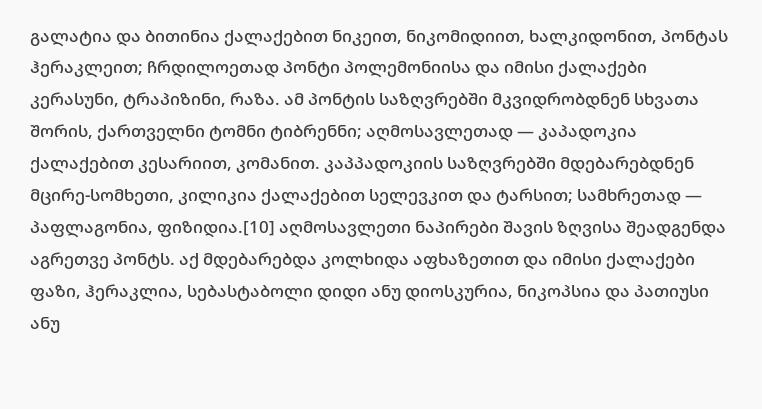გალატია და ბითინია ქალაქებით ნიკეით, ნიკომიდიით, ხალკიდონით, პონტას ჰერაკლეით; ჩრდილოეთად პონტი პოლემონიისა და იმისი ქალაქები კერასუნი, ტრაპიზინი, რაზა. ამ პონტის საზღვრებში მკვიდრობდნენ სხვათა შორის, ქართველნი ტომნი ტიბრენნი; აღმოსავლეთად — კაპადოკია ქალაქებით კესარიით, კომანით. კაპპადოკიის საზღვრებში მდებარებდნენ მცირე-სომხეთი, კილიკია ქალაქებით სელევკით და ტარსით; სამხრეთად — პაფლაგონია, ფიზიდია.[10] აღმოსავლეთი ნაპირები შავის ზღვისა შეადგენდა აგრეთვე პონტს. აქ მდებარებდა კოლხიდა აფხაზეთით და იმისი ქალაქები ფაზი, ჰერაკლია, სებასტაბოლი დიდი ანუ დიოსკურია, ნიკოპსია და პათიუსი ანუ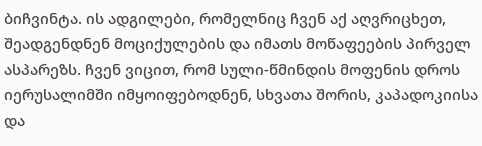ბიჩვინტა. ის ადგილები, რომელნიც ჩვენ აქ აღვრიცხეთ, შეადგენდნენ მოციქულების და იმათს მოწაფეების პირველ ასპარეზს. ჩვენ ვიცით, რომ სული-წმინდის მოფენის დროს იერუსალიმში იმყოიფებოდნენ, სხვათა შორის, კაპადოკიისა და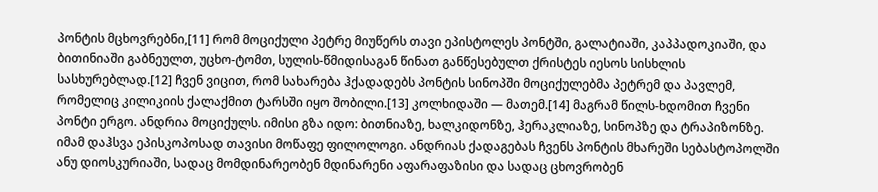პონტის მცხოვრებნი,[11] რომ მოციქული პეტრე მიუწერს თავი ეპისტოლეს პონტში, გალატიაში, კაპპადოკიაში, და ბითინიაში გაბნეულთ, უცხო-ტომთ, სულის-წმიდისაგან წინათ განწესებულთ ქრისტეს იესოს სისხლის სასხურებლად.[12] ჩვენ ვიცით, რომ სახარება ჰქადადებს პონტის სინოპში მოციქულებმა პეტრემ და პავლემ, რომელიც კილიკიის ქალაქმით ტარსში იყო შობილი.[13] კოლხიდაში — მათემ.[14] მაგრამ წილს-ხდომით ჩვენი პონტი ერგო. ანდრია მოციქულს. იმისი გზა იდო: ბითნიაზე, ხალკიდონზე, ჰერაკლიაზე, სინოპზე და ტრაპიზონზე. იმამ დაჰსვა ეპისკოპოსად თავისი მოწაფე ფილოლოგი. ანდრიას ქადაგებას ჩვენს პონტის მხარეში სებასტოპოლში ანუ დიოსკურიაში, სადაც მომდინარეობენ მდინარენი აფარაფაზისი და სადაც ცხოვრობენ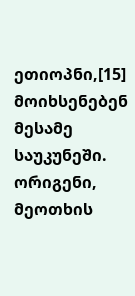ეთიოპნი,[15] მოიხსენებენ მესამე საუკუნეში. ორიგენი, მეოთხის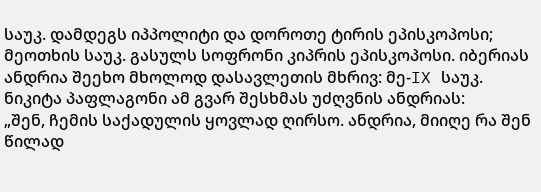საუკ. დამდეგს იპპოლიტი და დოროთე ტირის ეპისკოპოსი; მეოთხის საუკ. გასულს სოფრონი კიპრის ეპისკოპოსი. იბერიას ანდრია შეეხო მხოლოდ დასავლეთის მხრივ: მე-IX საუკ. ნიკიტა პაფლაგონი ამ გვარ შესხმას უძღვნის ანდრიას:
„შენ, ჩემის საქადულის ყოვლად ღირსო. ანდრია, მიიღე რა შენ წილად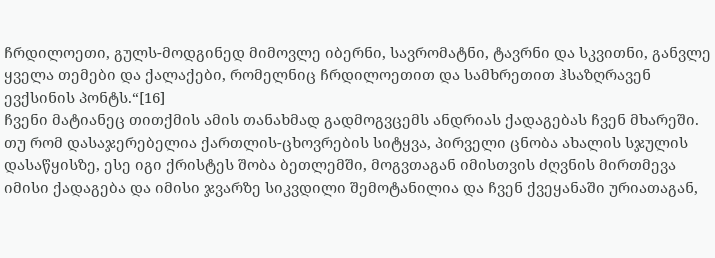ჩრდილოეთი, გულს-მოდგინედ მიმოვლე იბერნი, სავრომატნი, ტავრნი და სკვითნი, განვლე ყველა თემები და ქალაქები, რომელნიც ჩრდილოეთით და სამხრეთით ჰსაზღრავენ ევქსინის პონტს.“[16]
ჩვენი მატიანეც თითქმის ამის თანახმად გადმოგვცემს ანდრიას ქადაგებას ჩვენ მხარეში. თუ რომ დასაჯერებელია ქართლის-ცხოვრების სიტყვა, პირველი ცნობა ახალის სჯულის დასაწყისზე, ესე იგი ქრისტეს შობა ბეთლემში, მოგვთაგან იმისთვის ძღვნის მირთმევა იმისი ქადაგება და იმისი ჯვარზე სიკვდილი შემოტანილია და ჩვენ ქვეყანაში ურიათაგან,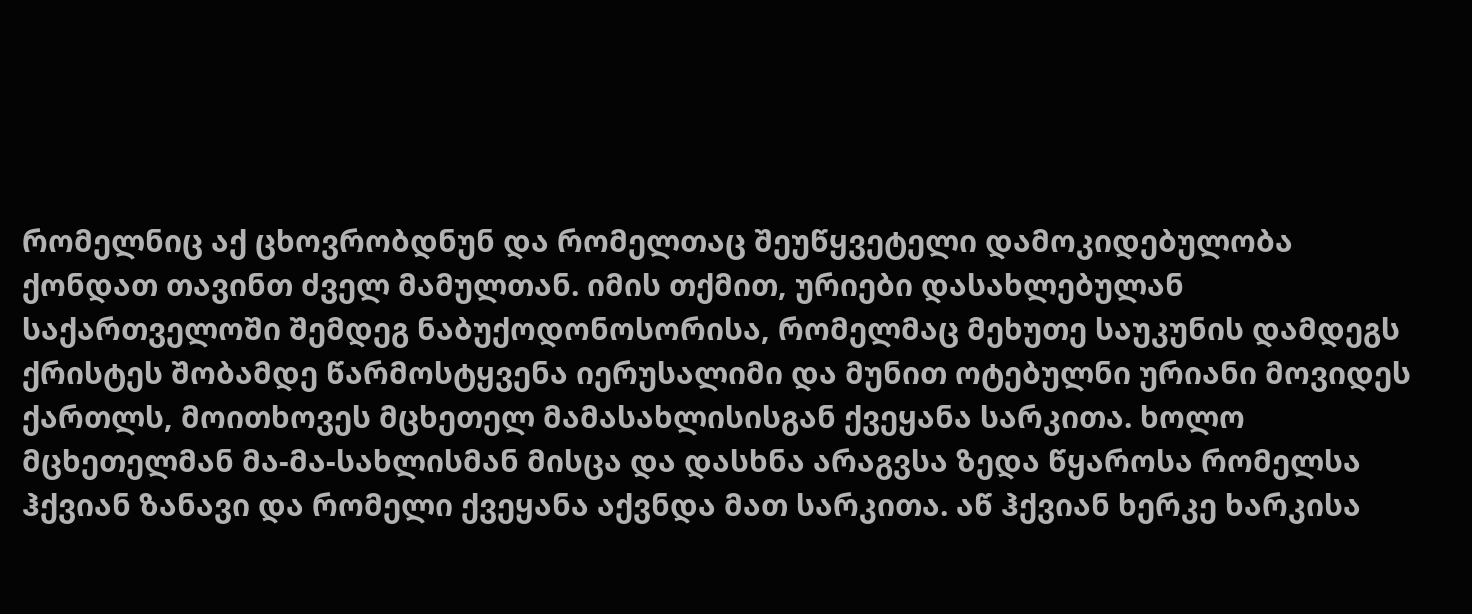რომელნიც აქ ცხოვრობდნუნ და რომელთაც შეუწყვეტელი დამოკიდებულობა ქონდათ თავინთ ძველ მამულთან. იმის თქმით, ურიები დასახლებულან საქართველოში შემდეგ ნაბუქოდონოსორისა, რომელმაც მეხუთე საუკუნის დამდეგს ქრისტეს შობამდე წარმოსტყვენა იერუსალიმი და მუნით ოტებულნი ურიანი მოვიდეს ქართლს, მოითხოვეს მცხეთელ მამასახლისისგან ქვეყანა სარკითა. ხოლო მცხეთელმან მა-მა-სახლისმან მისცა და დასხნა არაგვსა ზედა წყაროსა რომელსა ჰქვიან ზანავი და რომელი ქვეყანა აქვნდა მათ სარკითა. აწ ჰქვიან ხერკე ხარკისა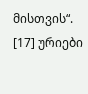მისთვის“. [17] ურიები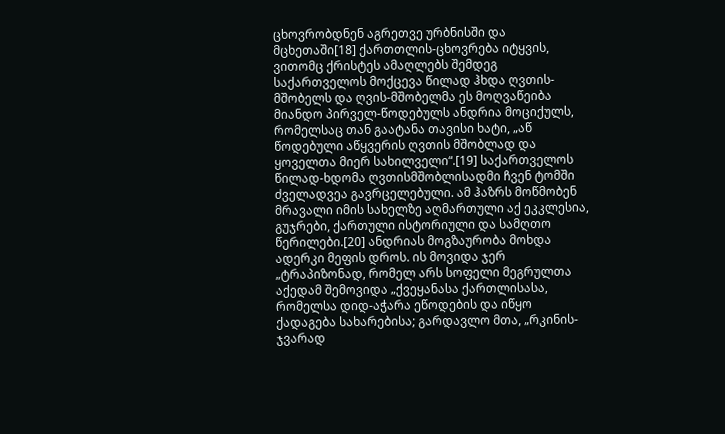ცხოვრობდნენ აგრეთვე ურბნისში და მცხეთაში[18] ქართთლის-ცხოვრება იტყვის, ვითომც ქრისტეს ამაღლებს შემდეგ საქართველოს მოქცევა წილად ჰხდა ღვთის-მშობელს და ღვის-მშობელმა ეს მოღვაწეიბა მიანდო პირველ-წოდებულს ანდრია მოციქულს, რომელსაც თან გაატანა თავისი ხატი, „აწ წოდებული აწყვერის ღვთის მშობლად და ყოველთა მიერ სახილველი“.[19] საქართველოს წილად-ხდომა ღვთისმშობლისადმი ჩვენ ტომში ძველადვეა გავრცელებული. ამ ჰაზრს მოწმობენ მრავალი იმის სახელზე აღმართული აქ ეკკლესია, გუჯრები, ქართული ისტორიული და სამღთო წერილები.[20] ანდრიას მოგზაურობა მოხდა ადერკი მეფის დროს. ის მოვიდა ჯერ „ტრაპიზონად, რომელ არს სოფელი მეგრულთა აქედამ შემოვიდა „ქვეყანასა ქართლისასა, რომელსა დიდ-აჭარა ეწოდების და იწყო ქადაგება სახარებისა; გარდავლო მთა, „რკინის-ჯვარად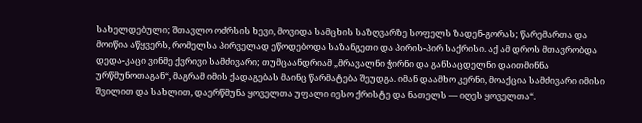სახელდებული; შთავლო ოძრსის ხევი, მოვიდა სამცხის საზღვარზე სოფელს ზადენ-გორას; წარემართა და მოიწია აწყვერს, რომელსა პირველად ეწოდებოდა საზანგეთი და პირის-პირ საქრისი. აქ ამ დროს მთავრობდა დედა-კაცი ვინმე ქვრივი სამძივარი; თუმცაანდრიამ „მრავალნი ჭირნი და განსაცდელნი დაითმინნა ურწმუნოთაგან“, მაგრამ იმის ქადაგებას მაინც წარმატება შეუდგა. იმან დაამხო კერნი, მოაქცია სამძივარი იმისი შვილით და სახლით, დაერწმუნა ყოველთა უფალი იესო ქრისტე და ნათელს — იღეს ყოველთა“.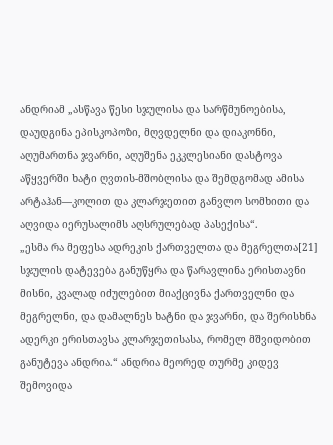ანდრიამ „ასწავა წესი სჯულისა და სარწმუნოებისა, დაუდგინა ეპისკოპოზი, მღვდელნი და დიაკონნი, აღუმართნა ჯვარნი, აღუშენა ეკკლესიანი დასტოვა აწყვერში ხატი ღვთის-მშობლისა და შემდგომად ამისა არტაჰან—კოლით და კლარჯეთით განვლო სომხითი და აღვიდა იერუსალიმს აღსრულებად პასექისა“.
„ესმა რა მეფესა ადრეკის ქართველთა და მეგრელთა[21] სჯულის დატევება განუწყრა და წარავლინა ერისთავნი მისნი, კვალად იძულებით მიაქცივნა ქართველნი და მეგრელნი, და დამალნეს ხატნი და ჯვარნი, და შერისხნა ადერკი ერისთავსა კლარჯეთისასა, რომელ მშვიდობით განუტევა ანდრია.“ ანდრია მეორედ თურმე კიდევ შემოვიდა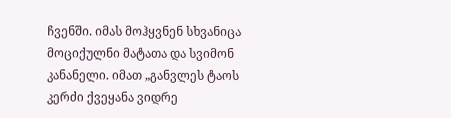ჩვენში. იმას მოჰყვნენ სხვანიცა მოციქულნი მატათა და სვიმონ კანანელი. იმათ „განვლეს ტაოს კერძი ქვეყანა ვიდრე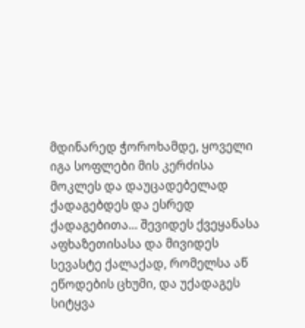მდინარედ ჭოროხამდე, ყოველი იგა სოფლები მის კერძისა მოკლეს და დაუცადებელად ქადაგებდეს და ესრედ ქადაგებითა... შევიდეს ქვეყანასა აფხაზეთისასა და მივიდეს სევასტე ქალაქად, რომელსა აწ ეწოდების ცხუმი, და უქადაგეს სიტყვა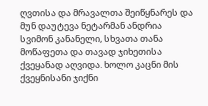ღვთისა და მრავალთა შეიწყნარეს და მუნ დაუტევა ნეტარმან ანდრია სვიმონ კანანელი, სხვათა თანა მოწაფეთა და თავად ჯიხეთისა ქვეყანად აღვიდა. ხოლო კაცნი მის ქვეყნისანი ჯიქნი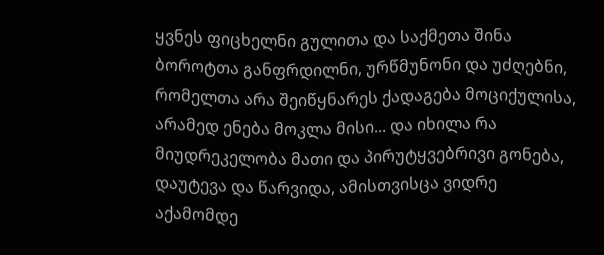ყვნეს ფიცხელნი გულითა და საქმეთა შინა ბოროტთა განფრდილნი, ურწმუნონი და უძღებნი, რომელთა არა შეიწყნარეს ქადაგება მოციქულისა, არამედ ენება მოკლა მისი... და იხილა რა მიუდრეკელობა მათი და პირუტყვებრივი გონება, დაუტევა და წარვიდა, ამისთვისცა ვიდრე აქამომდე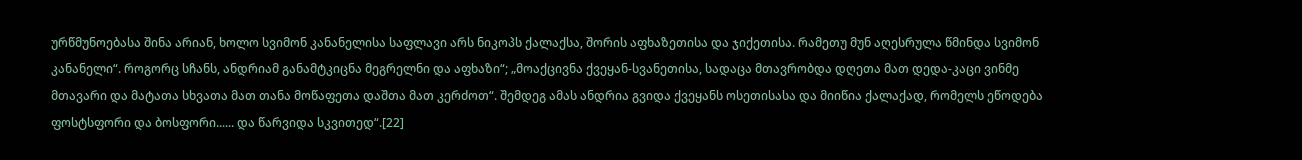ურწმუნოებასა შინა არიან, ხოლო სვიმონ კანანელისა საფლავი არს ნიკოპს ქალაქსა, შორის აფხაზეთისა და ჯიქეთისა. რამეთუ მუნ აღესრულა წმინდა სვიმონ კანანელი“. როგორც სჩანს, ანდრიამ განამტკიცნა მეგრელნი და აფხაზი“; „მოაქცივნა ქვეყან-სვანეთისა, სადაცა მთავრობდა დღეთა მათ დედა-კაცი ვინმე მთავარი და მატათა სხვათა მათ თანა მოწაფეთა დაშთა მათ კერძოთ“. შემდეგ ამას ანდრია გვიდა ქვეყანს ოსეთისასა და მიიწია ქალაქად, რომელს ეწოდება ფოსტსფორი და ბოსფორი...... და წარვიდა სკვითედ“.[22]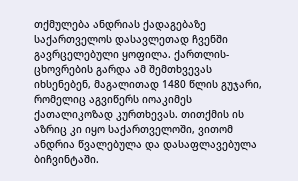თქმულება ანდრიას ქადაგებაზე საქართველოს დასავლეთად ჩვენში გავრცელებული ყოფილა. ქართლის-ცხოვრების გარდა ამ შემთხვევას იხსენებენ, მაგალითად 1480 წლის გუჯარი, რომელიც აგვიწერს იოაკიმეს ქათალიკოზად კურთხევას. თითქმის ის აზრიც კი იყო საქართველოში, ვითომ ანდრია წვალებულა და დასაფლავებულა ბიჩვინტაში.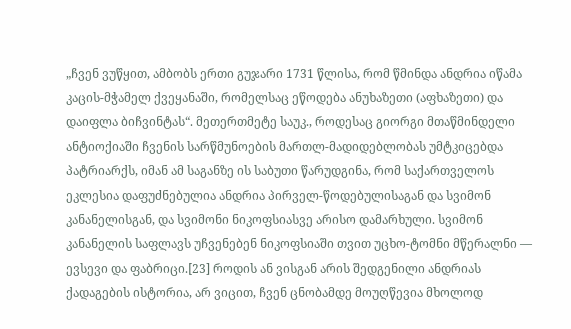„ჩვენ ვუწყით, ამბობს ერთი გუჯარი 1731 წლისა, რომ წმინდა ანდრია იწამა კაცის-მჭამელ ქვეყანაში, რომელსაც ეწოდება ანუხაზეთი (აფხაზეთი) და დაიფლა ბიჩვინტას“. მეთერთმეტე საუკ., როდესაც გიორგი მთაწმინდელი ანტიოქიაში ჩვენის სარწმუნოების მართლ-მადიდებლობას უმტკიცებდა პატრიარქს, იმან ამ საგანზე ის საბუთი წარუდგინა, რომ საქართველოს ეკლესია დაფუძნებულია ანდრია პირველ-წოდებულისაგან და სვიმონ კანანელისგან, და სვიმონი ნიკოფსიასვე არისო დამარხული. სვიმონ კანანელის საფლავს უჩვენებენ ნიკოფსიაში თვით უცხო-ტომნი მწერალნი — ევსევი და ფაბრიცი.[23] როდის ან ვისგან არის შედგენილი ანდრიას ქადაგების ისტორია, არ ვიცით, ჩვენ ცნობამდე მოუღწევია მხოლოდ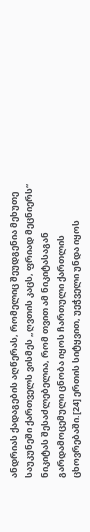ანდრიას ქადაგების აღწერას, რომელიც შეუდგენია მეხუთე საუკუნეში ქართველს ვისმეს „ღვთის კაცს, ფრიად მეცნიერს“ ნიკიტას შესაძლებელია, რომ თვით ამ ნიკიტასაგან გარდამოცემული ცნობა იყოს ჩართული ქართლის ცხოვრებაში.[24] ერთის სიტყვით, უეჭველი უნდა იყოს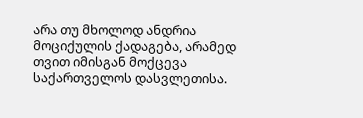არა თუ მხოლოდ ანდრია მოციქულის ქადაგება, არამედ თვით იმისგან მოქცევა საქართველოს დასვლეთისა.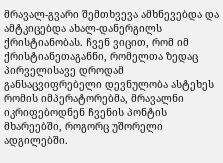მრავალ-გვარი შემთხვევა ამხნევებდა და ამტკიცებდა ახალ-დანერგილს ქრისტიანობას. ჩვენ ვიცით, რომ იმ ქრისტიანეთაგანნი, რომელთა ზედაც პირველისავე დროდამ განსაცვიფრებელი დევნულობა ასტეხეს რომის იმპერატორებმა, მრავალნი იკრიფებოდნენ ჩვენის პონტის მხარეებში, როგორც უშორელი ადგილებში.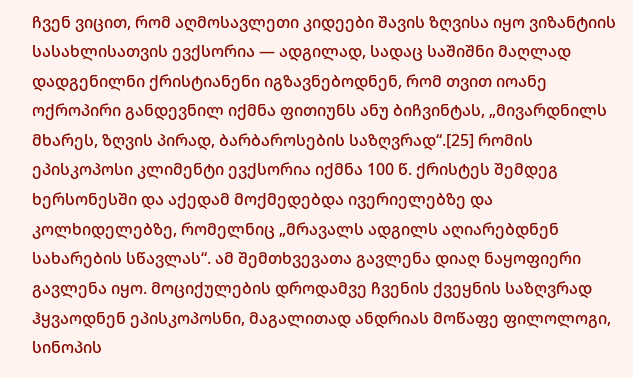ჩვენ ვიცით, რომ აღმოსავლეთი კიდეები შავის ზღვისა იყო ვიზანტიის სასახლისათვის ევქსორია — ადგილად, სადაც საშიშნი მაღლად დადგენილნი ქრისტიანენი იგზავნებოდნენ, რომ თვით იოანე ოქროპირი განდევნილ იქმნა ფითიუნს ანუ ბიჩვინტას, „მივარდნილს მხარეს, ზღვის პირად, ბარბაროსების საზღვრად“.[25] რომის ეპისკოპოსი კლიმენტი ევქსორია იქმნა 100 წ. ქრისტეს შემდეგ ხერსონესში და აქედამ მოქმედებდა ივერიელებზე და კოლხიდელებზე, რომელნიც „მრავალს ადგილს აღიარებდნენ სახარების სწავლას“. ამ შემთხვევათა გავლენა დიაღ ნაყოფიერი გავლენა იყო. მოციქულების დროდამვე ჩვენის ქვეყნის საზღვრად ჰყვაოდნენ ეპისკოპოსნი, მაგალითად ანდრიას მოწაფე ფილოლოგი, სინოპის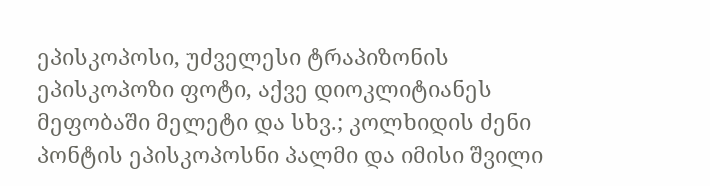ეპისკოპოსი, უძველესი ტრაპიზონის ეპისკოპოზი ფოტი, აქვე დიოკლიტიანეს მეფობაში მელეტი და სხვ.; კოლხიდის ძენი პონტის ეპისკოპოსნი პალმი და იმისი შვილი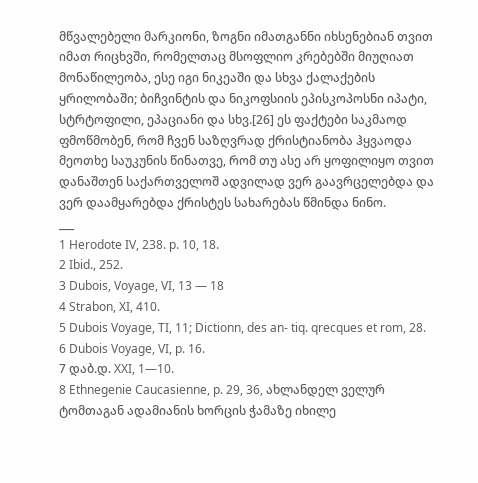მწვალებელი მარკიონი, ზოგნი იმათგანნი იხსენებიან თვით იმათ რიცხვში, რომელთაც მსოფლიო კრებებში მიუღიათ მონაწილეობა, ესე იგი ნიკეაში და სხვა ქალაქების ყრილობაში; ბიჩვინტის და ნიკოფსიის ეპისკოპოსნი იპატი, სტრტოფილი, ეპაციანი და სხვ.[26] ეს ფაქტები საკმაოდ ფმოწმობენ, რომ ჩვენ საზღვრად ქრისტიანობა ჰყვაოდა მეოთხე საუკუნის წინათვე, რომ თუ ასე არ ყოფილიყო თვით დანაშთენ საქართველოშ ადვილად ვერ გაავრცელებდა და ვერ დაამყარებდა ქრისტეს სახარებას წმინდა ნინო.
___
1 Herodote IV, 238. p. 10, 18.
2 Ibid., 252.
3 Dubois, Voyage, VI, 13 — 18
4 Strabon, XI, 410.
5 Dubois Voyage, TI, 11; Dictionn, des an- tiq. qrecques et rom, 28.
6 Dubois Voyage, VI, p. 16.
7 დაბ.დ. XXI, 1—10.
8 Ethnegenie Caucasienne, p. 29, 36, ახლანდელ ველურ ტომთაგან ადამიანის ხორცის ჭამაზე იხილე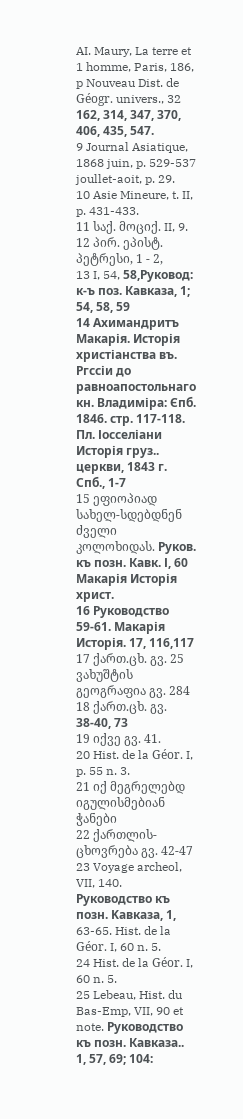AI. Maury, La terre et 1 homme, Paris, 186, p Nouveau Dist. de Géogr. univers., 32 162, 314, 347, 370, 406, 435, 547.
9 Journal Asiatique, 1868 juin, p. 529-537 joullet-aoit, p. 29.
10 Asie Mineure, t. II, p. 431-433.
11 საქ. მოციქ. II, 9.
12 პირ. ეპისტ. პეტრესი, 1 - 2,
13 I, 54, 58,Руковод: к-ъ поз. Кавказа, 1; 54, 58, 59
14 Ахимандритъ Макарія. Исторія христіанства въ. Ргссіи до равноапостольнаго кн. Владиміра: Єпб. 1846. стр. 117-118. Пл. Іосселіани Исторія груз.. церкви, 1843 г. Спб., 1-7
15 ეფიოპიად სახელ-სდებდნენ ძველი კოლოხიდას. Руков. къ позн. Кавк. І, 60 Макарія Исторія христ.
16 Руководство 59-61. Макарія Исторія. 17, 116,117
17 ქართ.ცხ. გვ. 25 ვახუშტის გეოგრაფია გვ. 284
18 ქართ.ცხ. გვ. 38-40, 73
19 იქვე გვ. 41.
20 Hist. de la Géor. I, p. 55 n. 3.
21 იქ მეგრელებდ იგულისმებიან ჭანები
22 ქართლის-ცხოვრება გვ. 42-47
23 Voyage archeol, VII, 140. Pуководство къ позн. Kавказа, 1, 63-65. Hist. de la Géor. I, 60 n. 5.
24 Hist. de la Géor. I, 60 n. 5.
25 Lebeau, Hist. du Bas-Emp, VII, 90 et note. Руководство къ позн. Кавказа.. 1, 57, 69; 104: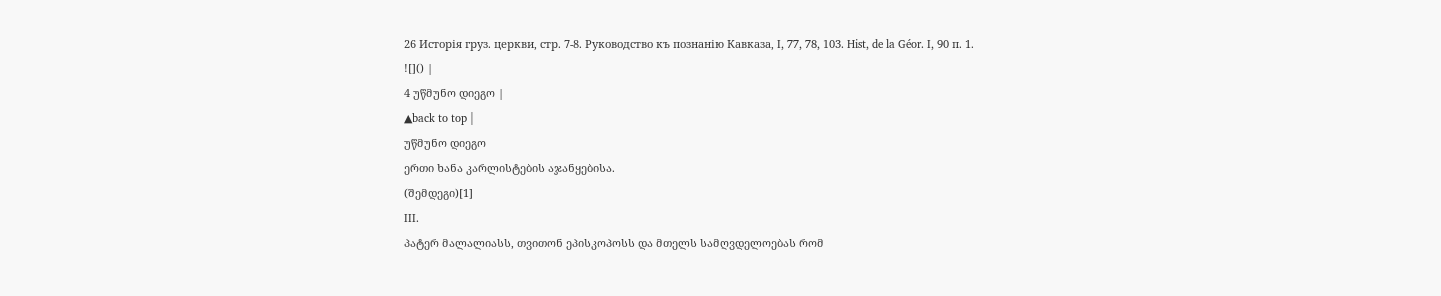26 Исторія груз. церкви, стр. 7-8. Руководство къ познанію Кавказа, I, 77, 78, 103. Hist, de la Géor. I, 90 п. 1.
![]() |
4 უწმუნო დიეგო |
▲back to top |
უწმუნო დიეგო
ერთი ხანა კარლისტების აჯანყებისა.
(შემდეგი)[1]
III.
პატერ მალალიასს, თვითონ ეპისკოპოსს და მთელს სამღვდელოებას რომ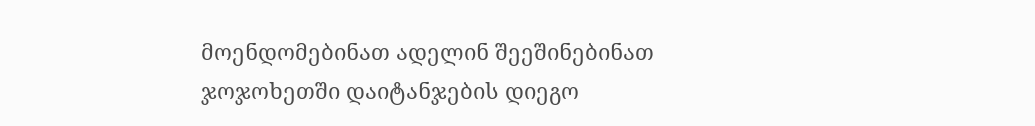მოენდომებინათ ადელინ შეეშინებინათ ჯოჯოხეთში დაიტანჯების დიეგო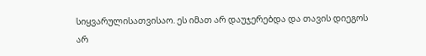სიყვარულისათვისაო. ეს იმათ არ დაუჯერებდა და თავის დიეგოს არ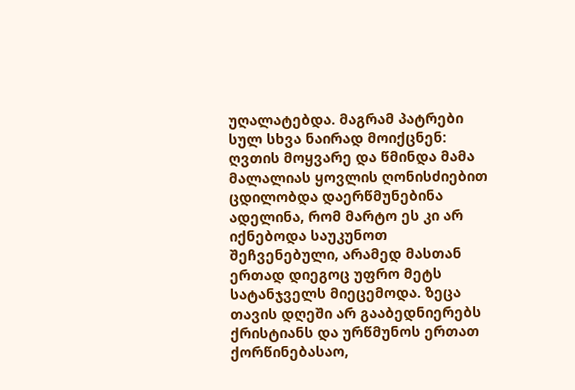უღალატებდა. მაგრამ პატრები სულ სხვა ნაირად მოიქცნენ: ღვთის მოყვარე და წმინდა მამა მალალიას ყოვლის ღონისძიებით ცდილობდა დაერწმუნებინა ადელინა, რომ მარტო ეს კი არ იქნებოდა საუკუნოთ შეჩვენებული, არამედ მასთან ერთად დიეგოც უფრო მეტს სატანჯველს მიეცემოდა. ზეცა თავის დღეში არ გააბედნიერებს ქრისტიანს და ურწმუნოს ერთათ ქორწინებასაო,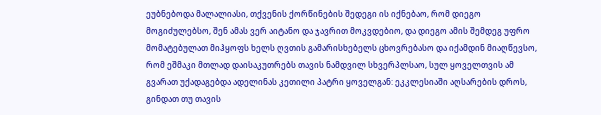ეუბნებოდა მალალიასი, თქვენის ქორწინების შედეგი ის იქნებაო, რომ დიეგო მოგიძულებსო, შენ ამას ვერ აიტანო და ჯავრით მოკვდებიო, და დიეგო ამის შემდეგ უფრო მომატებულათ მიჰყოფს ხელს ღვთის გამარისხებელს ცხოვრებასო და იქამდინ მიაღწევსო, რომ ეშმაკი მთლად დაისაკუთრებს თავის ნამდვილ სხვერპლსაო, სულ ყოველთვის ამ გვარათ უქადაგებდა ადელინას კეთილი პატრი ყოველგან: ეკკლესიაში აღსარების დროს, გინდათ თუ თავის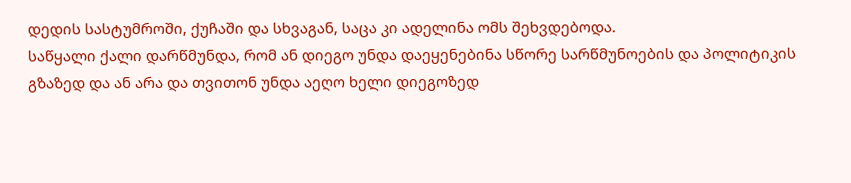დედის სასტუმროში, ქუჩაში და სხვაგან, საცა კი ადელინა ომს შეხვდებოდა.
საწყალი ქალი დარწმუნდა, რომ ან დიეგო უნდა დაეყენებინა სწორე სარწმუნოების და პოლიტიკის გზაზედ და ან არა და თვითონ უნდა აეღო ხელი დიეგოზედ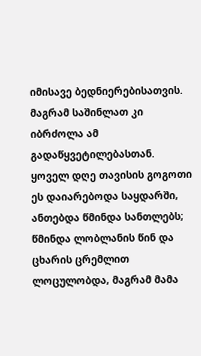იმისავე ბედნიერებისათვის.
მაგრამ საშინლათ კი იბრძოლა ამ გადაწყვეტილებასთან. ყოველ დღე თავისის გოგოთი ეს დაიარებოდა საყდარში, ანთებდა წმინდა სანთლებს; წმინდა ლობლანის წინ და ცხარის ცრემლით ლოცულობდა, მაგრამ მამა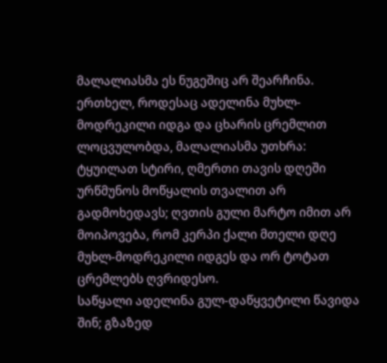მალალიასმა ეს ნუგეშიც არ შეარჩინა. ერთხელ, როდესაც ადელინა მუხლ-მოდრეკილი იდგა და ცხარის ცრემლით ლოცვულობდა, მალალიასმა უთხრა: ტყუილათ სტირი, ღმერთი თავის დღეში ურწმუნოს მოწყალის თვალით არ გადმოხედავს; ღვთის გული მარტო იმით არ მოიპოვება, რომ კერპი ქალი მთელი დღე მუხლ-მოდრეკილი იდგეს და ორ ტოტათ ცრემლებს ღვრიდესო.
საწყალი ადელინა გულ-დაწყვეტილი წავიდა შინ; გზაზედ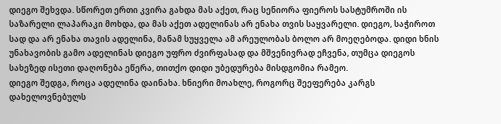დიეგო შეხვდა. სწორეთ ერთი კვირა გახდა მას აქეთ, რაც სენიორა ფიეროს სასტუმროში ის საზარელი ლაპარაკი მოხდა, და მას აქეთ ადელინას არ ენახა თვის საყვარელი. დიეგო, საჭიროთ სად და არ ენახა თავის ადელინა, მანამ სუყველა ამ არეულობას ბოლო არ მოეღებოდა. დიდი ხნის უნახავობის გამო ადელინას დიეგო უფრო ძვირფასად და მშვენივრად ეჩვენა, თუმცა დიეგოს სახეზედ ისეთი დაღონება ეწერა, თითქო დიდი უბედურება მისდგომია რამეო.
დიეგო შედგა, როცა ადელინა დაინახა. ხნიერი მოახლე, როგორც შეეფერება კარგს დახელოვნებულს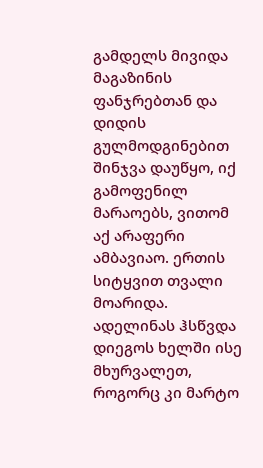გამდელს მივიდა მაგაზინის ფანჯრებთან და დიდის გულმოდგინებით შინჯვა დაუწყო, იქ გამოფენილ მარაოებს, ვითომ აქ არაფერი ამბავიაო. ერთის სიტყვით თვალი მოარიდა. ადელინას ჰსწვდა დიეგოს ხელში ისე მხურვალეთ, როგორც კი მარტო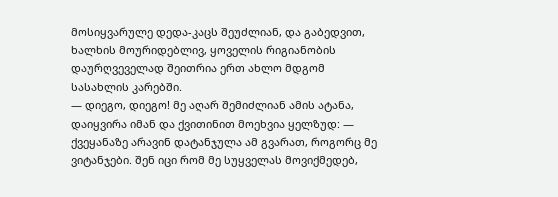მოსიყვარულე დედა-კაცს შეუძლიან, და გაბედვით, ხალხის მოურიდებლივ, ყოველის რიგიანობის დაურღვეველად შეითრია ერთ ახლო მდგომ სასახლის კარებში.
— დიეგო, დიეგო! მე აღარ შემიძლიან ამის ატანა, დაიყვირა იმან და ქვითინით მოეხვია ყელზუდ: — ქვეყანაზე არავინ დატანჯულა ამ გვარათ, როგორც მე ვიტანჯები. შენ იცი რომ მე სუყველას მოვიქმედებ,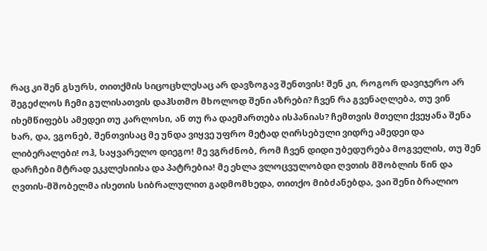რაც კი შენ გსურს, თითქმის სიცოცხლესაც არ დავზოგავ შენთვის! შენ კი, როგორ დავიჯერო არ შეგეძლოს ჩემი გულისათვის დაჰსთმო მხოლოდ შენი აზრები? ჩვენ რა გვენაღლება, თუ ვინ იხემწიფებს ამედეი თუ კარლოსი, ან თუ რა დაემართება ისპანიას? ჩემთვის მთელი ქვეყანა შენა ხარ, და, ვგონებ, შენთვისაც მე უნდა ვიყვე უფრო მეტად ღირსებული ვიდრე ამედეი და ლიბერალები! ოჰ, საყვარელო დიეგო! მე ვგრძნობ, რომ ჩვენ დიდი უბედურება მოგველის, თუ შენ დარჩები მტრად ეკკლესიისა და პატრებია! მე ეხლა ვლოცვულობდი ღვთის მშობლის წინ და ღვთის-მშობელმა ისეთის სიბრალულით გადმომხედა, თითქო მიბძანებდა, ვაი შენი ბრალიო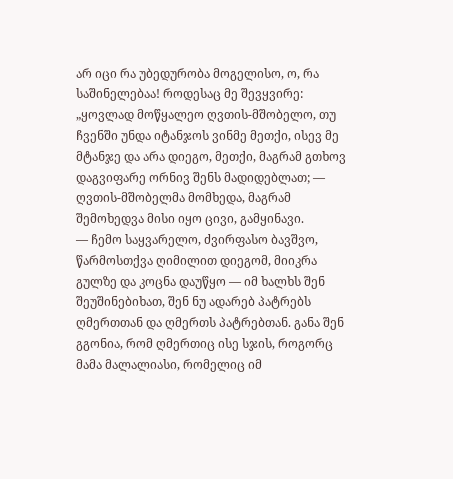არ იცი რა უბედურობა მოგელისო, ო, რა საშინელებაა! როდესაც მე შევყვირე: „ყოვლად მოწყალეო ღვთის-მშობელო, თუ ჩვენში უნდა იტანჯოს ვინმე მეთქი, ისევ მე მტანჯე და არა დიეგო, მეთქი, მაგრამ გთხოვ დაგვიფარე ორნივ შენს მადიდებლათ; — ღვთის-მშობელმა მომხედა, მაგრამ შემოხედვა მისი იყო ცივი, გამყინავი.
— ჩემო საყვარელო, ძვირფასო ბავშვო, წარმოსთქვა ღიმილით დიეგომ, მიიკრა გულზე და კოცნა დაუწყო — იმ ხალხს შენ შეუშინებიხათ, შენ ნუ ადარებ პატრებს ღმერთთან და ღმერთს პატრებთან. განა შენ გგონია, რომ ღმერთიც ისე სჯის, როგორც მამა მალალიასი, რომელიც იმ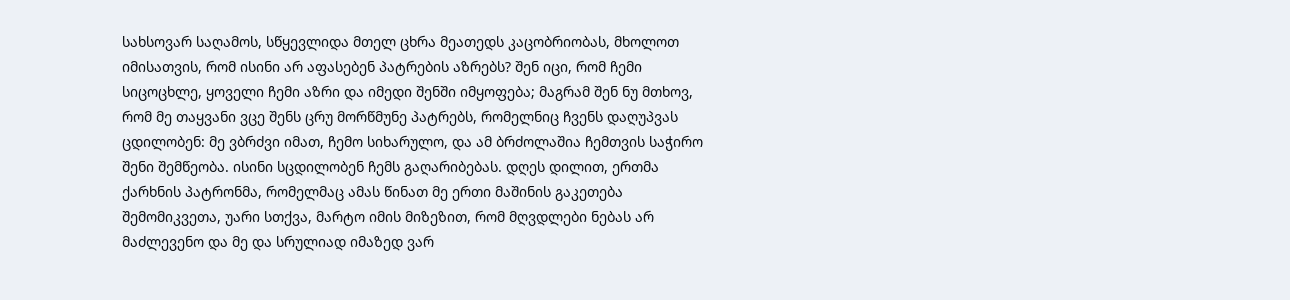სახსოვარ საღამოს, სწყევლიდა მთელ ცხრა მეათედს კაცობრიობას, მხოლოთ იმისათვის, რომ ისინი არ აფასებენ პატრების აზრებს? შენ იცი, რომ ჩემი სიცოცხლე, ყოველი ჩემი აზრი და იმედი შენში იმყოფება; მაგრამ შენ ნუ მთხოვ, რომ მე თაყვანი ვცე შენს ცრუ მორწმუნე პატრებს, რომელნიც ჩვენს დაღუპვას ცდილობენ: მე ვბრძვი იმათ, ჩემო სიხარულო, და ამ ბრძოლაშია ჩემთვის საჭირო შენი შემწეობა. ისინი სცდილობენ ჩემს გაღარიბებას. დღეს დილით, ერთმა ქარხნის პატრონმა, რომელმაც ამას წინათ მე ერთი მაშინის გაკეთება შემომიკვეთა, უარი სთქვა, მარტო იმის მიზეზით, რომ მღვდლები ნებას არ მაძლევენო და მე და სრულიად იმაზედ ვარ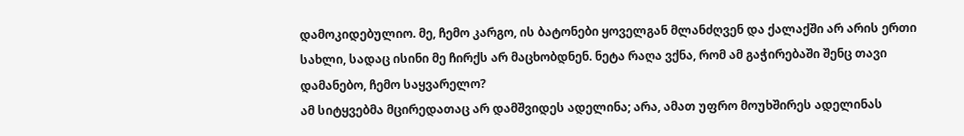დამოკიდებულიო. მე, ჩემო კარგო, ის ბატონები ყოველგან მლანძღვენ და ქალაქში არ არის ერთი სახლი, სადაც ისინი მე ჩირქს არ მაცხობდნენ. ნეტა რაღა ვქნა, რომ ამ გაჭირებაში შენც თავი დამანებო, ჩემო საყვარელო?
ამ სიტყვებმა მცირედათაც არ დამშვიდეს ადელინა; არა, ამათ უფრო მოუხშირეს ადელინას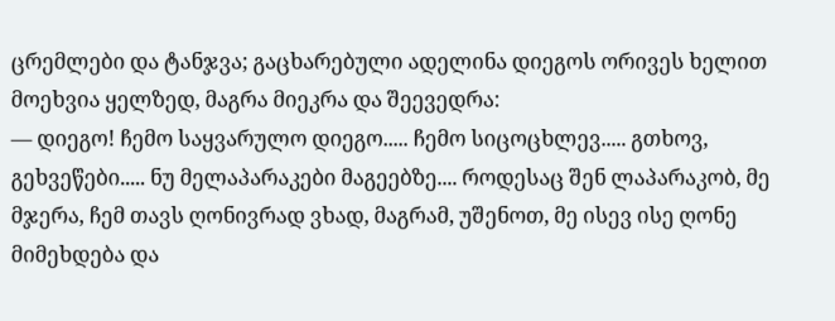ცრემლები და ტანჯვა; გაცხარებული ადელინა დიეგოს ორივეს ხელით მოეხვია ყელზედ, მაგრა მიეკრა და შეევედრა:
— დიეგო! ჩემო საყვარულო დიეგო..... ჩემო სიცოცხლევ..... გთხოვ, გეხვეწები..... ნუ მელაპარაკები მაგეებზე.... როდესაც შენ ლაპარაკობ, მე მჯერა, ჩემ თავს ღონივრად ვხად, მაგრამ, უშენოთ, მე ისევ ისე ღონე მიმეხდება და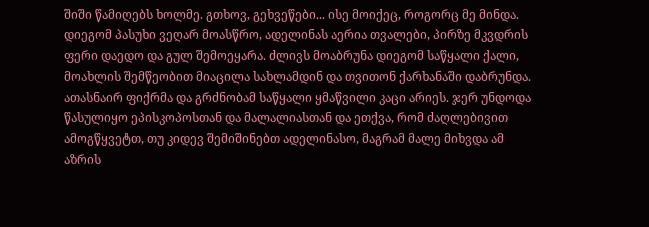შიში წამიღებს ხოლმე. გთხოვ, გეხვეწები... ისე მოიქეც, როგორც მე მინდა.
დიეგომ პასუხი ვეღარ მოასწრო, ადელინას აერია თვალები, პირზე მკვდრის ფერი დაედო და გულ შემოეყარა. ძლივს მოაბრუნა დიეგომ საწყალი ქალი, მოახლის შემწეობით მიაცილა სახლამდინ და თვითონ ქარხანაში დაბრუნდა. ათასნაირ ფიქრმა და გრძნობამ საწყალი ყმაწვილი კაცი არიეს. ჯერ უნდოდა წასულიყო ეპისკოპოსთან და მალალიასთან და ეთქვა, რომ ძაღლებივით ამოგწყვეტთ, თუ კიდევ შემიშინებთ ადელინასო, მაგრამ მალე მიხვდა ამ აზრის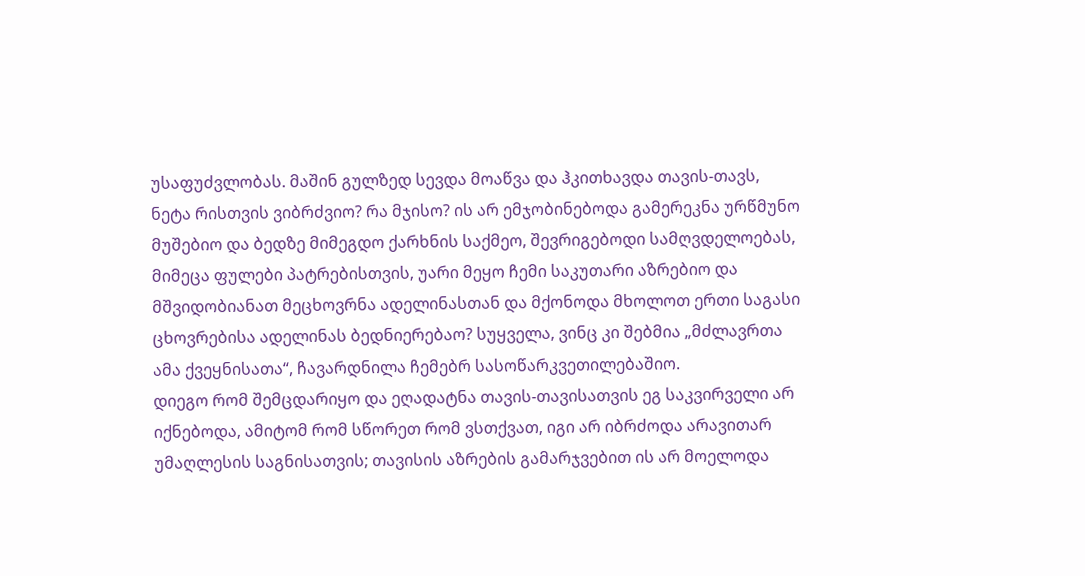უსაფუძვლობას. მაშინ გულზედ სევდა მოაწვა და ჰკითხავდა თავის-თავს, ნეტა რისთვის ვიბრძვიო? რა მჯისო? ის არ ემჯობინებოდა გამერეკნა ურწმუნო მუშებიო და ბედზე მიმეგდო ქარხნის საქმეო, შევრიგებოდი სამღვდელოებას, მიმეცა ფულები პატრებისთვის, უარი მეყო ჩემი საკუთარი აზრებიო და მშვიდობიანათ მეცხოვრნა ადელინასთან და მქონოდა მხოლოთ ერთი საგასი ცხოვრებისა ადელინას ბედნიერებაო? სუყველა, ვინც კი შებმია „მძლავრთა ამა ქვეყნისათა“, ჩავარდნილა ჩემებრ სასოწარკვეთილებაშიო.
დიეგო რომ შემცდარიყო და ეღადატნა თავის-თავისათვის ეგ საკვირველი არ იქნებოდა, ამიტომ რომ სწორეთ რომ ვსთქვათ, იგი არ იბრძოდა არავითარ უმაღლესის საგნისათვის; თავისის აზრების გამარჯვებით ის არ მოელოდა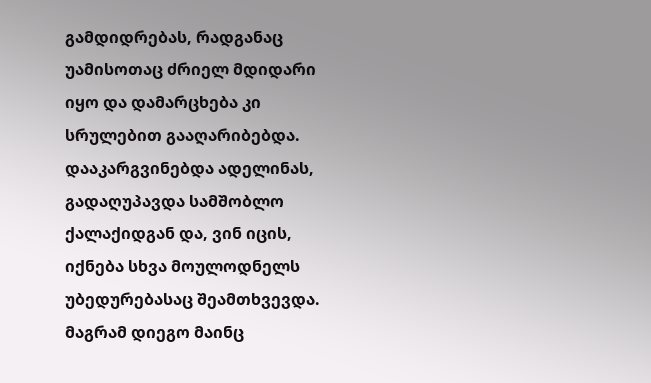გამდიდრებას, რადგანაც უამისოთაც ძრიელ მდიდარი იყო და დამარცხება კი სრულებით გააღარიბებდა. დააკარგვინებდა ადელინას, გადაღუპავდა სამშობლო ქალაქიდგან და, ვინ იცის, იქნება სხვა მოულოდნელს უბედურებასაც შეამთხვევდა. მაგრამ დიეგო მაინც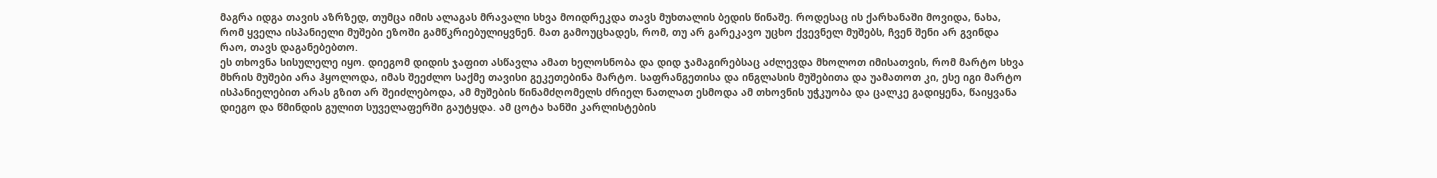მაგრა იდგა თავის აზრზედ, თუმცა იმის ალაგას მრავალი სხვა მოიდრეკდა თავს მუხთალის ბედის წინაშე. როდესაც ის ქარხანაში მოვიდა, ნახა, რომ ყველა ისპანიელი მუშები ეზოში გამწკრიებულიყვნენ. მათ გამოუცხადეს, რომ, თუ არ გარეკავო უცხო ქვევნელ მუშებს, ჩვენ შენი არ გვინდა რაო, თავს დაგანებებთო.
ეს თხოვნა სისულელე იყო. დიეგომ დიდის ჯაფით ასწავლა ამათ ხელოსნობა და დიდ ჯამაგირებსაც აძლევდა მხოლოთ იმისათვის, რომ მარტო სხვა მხრის მუშები არა ჰყოლოდა, იმას შეეძლო საქმე თავისი გეკეთებინა მარტო. საფრანგეთისა და ინგლასის მუშებითა და უამათოთ კი, ესე იგი მარტო ისპანიელებით არას გზით არ შეიძლებოდა, ამ მუშების წინამძღომელს ძრიელ ნათლათ ესმოდა ამ თხოვნის უჭკუობა და ცალკე გადიყენა, წაიყვანა დიეგო და წმინდის გულით სუველაფერში გაუტყდა. ამ ცოტა ხანში კარლისტების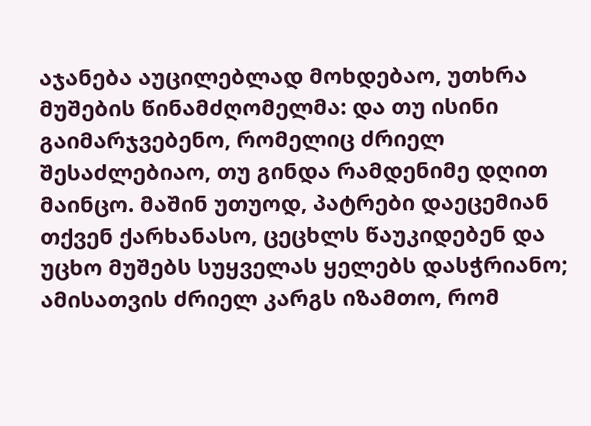აჯანება აუცილებლად მოხდებაო, უთხრა მუშების წინამძღომელმა: და თუ ისინი გაიმარჯვებენო, რომელიც ძრიელ შესაძლებიაო, თუ გინდა რამდენიმე დღით მაინცო. მაშინ უთუოდ, პატრები დაეცემიან თქვენ ქარხანასო, ცეცხლს წაუკიდებენ და უცხო მუშებს სუყველას ყელებს დასჭრიანო; ამისათვის ძრიელ კარგს იზამთო, რომ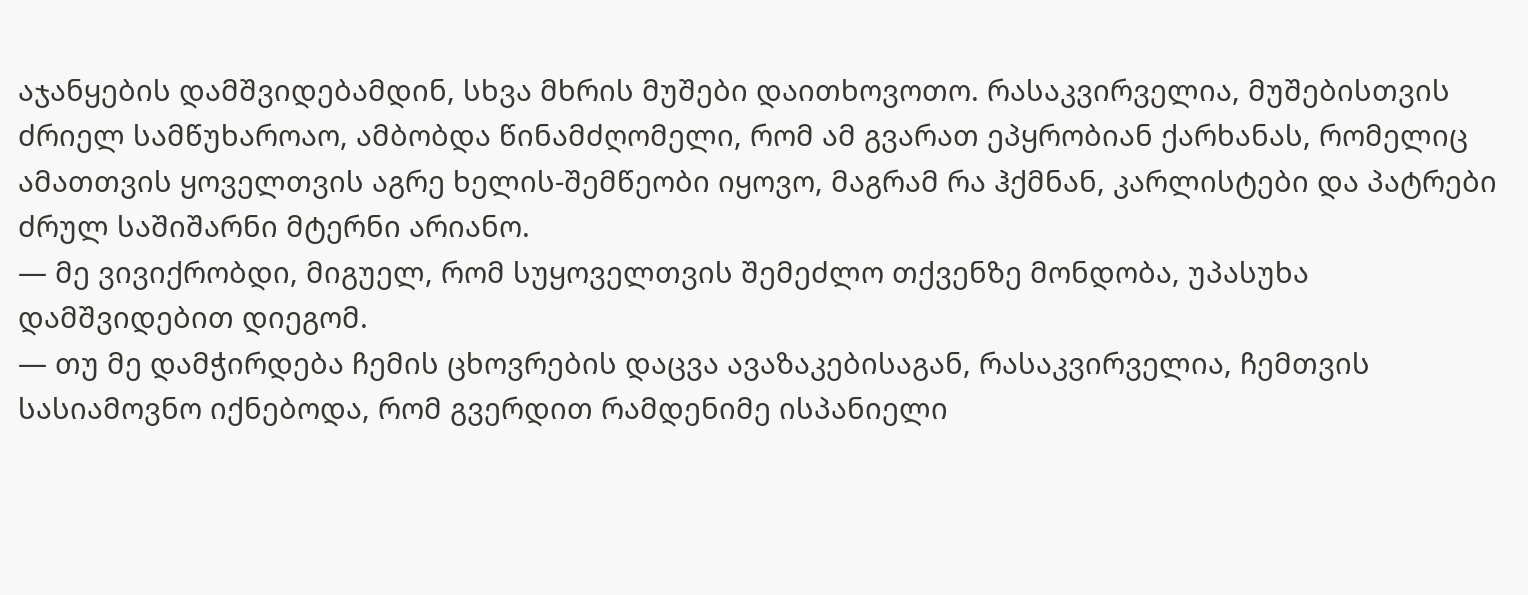აჯანყების დამშვიდებამდინ, სხვა მხრის მუშები დაითხოვოთო. რასაკვირველია, მუშებისთვის ძრიელ სამწუხაროაო, ამბობდა წინამძღომელი, რომ ამ გვარათ ეპყრობიან ქარხანას, რომელიც ამათთვის ყოველთვის აგრე ხელის-შემწეობი იყოვო, მაგრამ რა ჰქმნან, კარლისტები და პატრები ძრულ საშიშარნი მტერნი არიანო.
— მე ვივიქრობდი, მიგუელ, რომ სუყოველთვის შემეძლო თქვენზე მონდობა, უპასუხა დამშვიდებით დიეგომ.
— თუ მე დამჭირდება ჩემის ცხოვრების დაცვა ავაზაკებისაგან, რასაკვირველია, ჩემთვის სასიამოვნო იქნებოდა, რომ გვერდით რამდენიმე ისპანიელი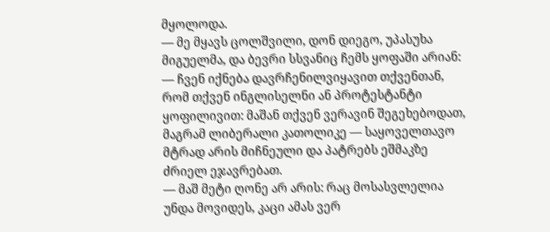მყოლოდა.
— მე მყავს ცოლშვილი, დონ დიეგო, უპასუხა მიგუელმა, და ბევრი სსვანიც ჩემს ყოფაში არიან:
— ჩვენ იქნება დავრჩენილვიყავით თქვენთან, რომ თქვენ ინგლისელნი ან პროტესტანტი ყოფილივით: მაშან თქვენ ვერავინ შეგეხებოდათ, მაგრამ ლიბერალი კათოლიკე — საყოველთავო მტრად არის მიჩნეული და პატრებს ეშმაკზე ძრიელ ეჯავრებათ.
— მაშ მეტი ღონე არ არის: რაც მოსასვლელია უნდა მოვიდეს, კაცი ამას ვერ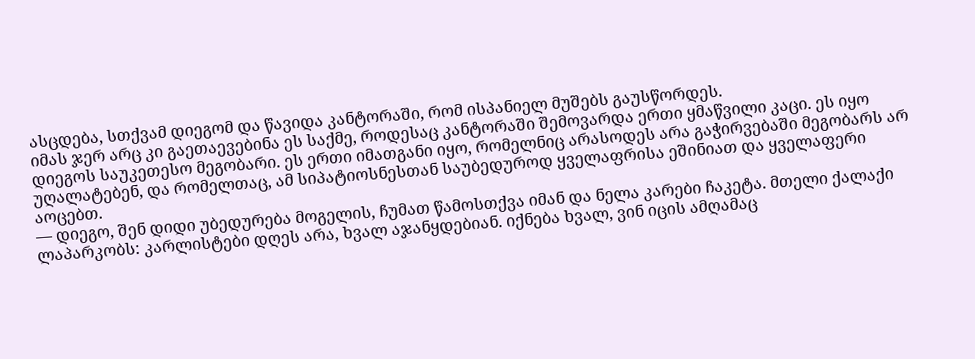ასცდება, სთქვამ დიეგომ და წავიდა კანტორაში, რომ ისპანიელ მუშებს გაუსწორდეს.
იმას ჯერ არც კი გაეთაევებინა ეს საქმე, როდესაც კანტორაში შემოვარდა ერთი ყმაწვილი კაცი. ეს იყო დიეგოს საუკეთესო მეგობარი. ეს ერთი იმათგანი იყო, რომელნიც არასოდეს არა გაჭირვებაში მეგობარს არ უღალატებენ, და რომელთაც, ამ სიპატიოსნესთან საუბედუროდ ყველაფრისა ეშინიათ და ყველაფერი აოცებთ.
— დიეგო, შენ დიდი უბედურება მოგელის, ჩუმათ წამოსთქვა იმან და ნელა კარები ჩაკეტა. მთელი ქალაქი ლაპარკობს: კარლისტები დღეს არა, ხვალ აჯანყდებიან. იქნება ხვალ, ვინ იცის ამღამაც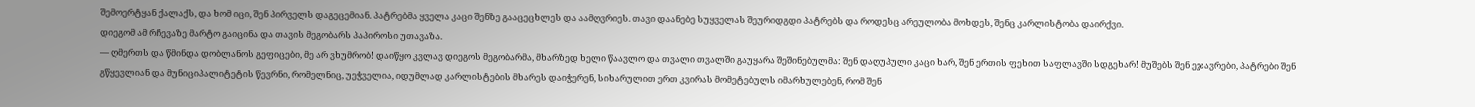შემოერტყან ქალაქს, და ხომ იცი, შენ პირველს დაგეცემიან. პატრებმა ყველა კაცი შენზე გააცეცხლეს და აამღვრიეს. თავი დაანებე სუყველას შეურიდგდი პატრებს და როდესც არეულობა მოხდეს, შენც კარლისტობა დაირქვი.
დიეგომ ამ რჩევაზე მარტო გაიცინა და თავის მეგობარს პაპიროსი უთავაზა.
— ღმერთს და წმინდა დობლანოს გეფიცები, მე არ ვხუმრობ! დაიწყო კვლავ დიეგოს მეგობარმა, მხარზედ ხელი წაავლო და თვალი თვალში გაუყარა შეშინებულმა: შენ დაღუპული კაცი ხარ, შენ ერთის ფეხით საფლავში სდგეხარ! მუშებს შენ ეჯავრები, პატრები შენ გწყევლიან და მუნიციპალიტეტის წევრნი, რომელნიც, უეჭველია, იდუმლად კარლისტების მხარეს დაიჭერენ, სიხარულით ერთ კვირას მომეტებულს იმარხულებენ, რომ შენ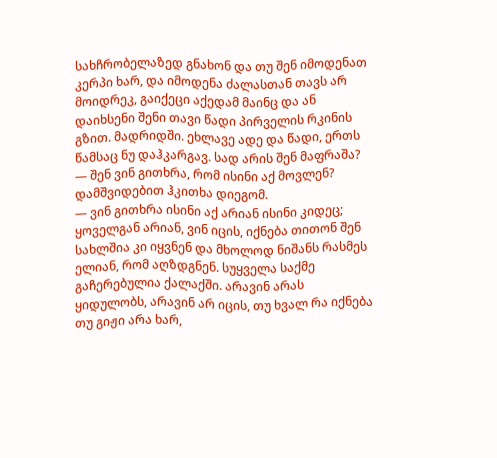სახჩრობელაზედ გნახონ და თუ შენ იმოდენათ კერპი ხარ, და იმოდენა ძალასთან თავს არ მოიდრეკ, გაიქეცი აქედამ მაინც და ან დაიხსენი შენი თავი წადი პირველის რკინის გზით. მადრიდში. ეხლავე ადე და წადი, ერთს წამსაც ნუ დაჰკარგავ. სად არის შენ მაფრაშა?
— შენ ვინ გითხრა, რომ ისინი აქ მოვლენ? დამშვიდებით ჰკითხა დიეგომ.
— ვინ გითხრა ისინი აქ არიან ისინი კიდეც; ყოველგან არიან, ვინ იცის, იქნება თითონ შენ სახლშია კი იყვნენ და მხოლოდ ნიშანს რასმეს ელიან, რომ აღზდგნენ. სუყველა საქმე გაჩერებულია ქალაქში. არავინ არას ყიდულობს, არავინ არ იცის, თუ ხვალ რა იქნება თუ გიჟი არა ხარ,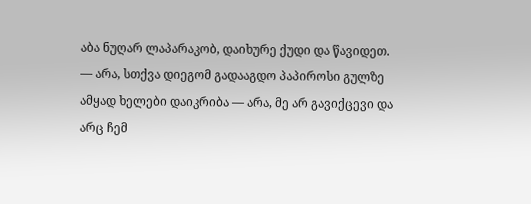აბა ნუღარ ლაპარაკობ, დაიხურე ქუდი და წავიდეთ.
— არა, სთქვა დიეგომ გადააგდო პაპიროსი გულზე ამყად ხელები დაიკრიბა — არა, მე არ გავიქცევი და არც ჩემ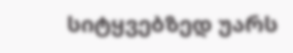სიტყვებზედ უარს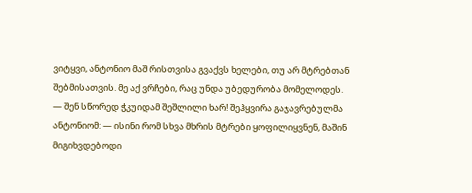ვიტყვი, ანტონიო მაშ რისთვისა გვაქვს ხელები, თუ არ მტრებთან შებმისათვის. მე აქ ვრჩები, რაც უნდა უბედურობა მომელოდეს.
— შენ სწორედ ჭკუიდამ შეშლილი ხარ! შეჰყვირა გაჯავრებულმა ანტონიომ: — ისინი რომ სხვა მხრის მტრები ყოფილიყვნენ, მაშინ მიგიხვდებოდი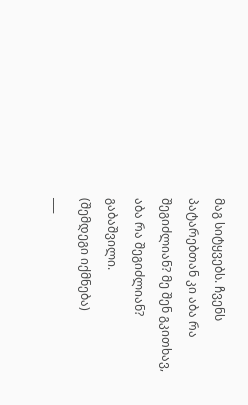მაგ სიტყვებს. ჩვენს პატარებთან კი აბა რა შეგიძლიან? მე შენ გკითხავ, აბა რა შეგიძლიან?
გაბაშვილი.
(შემდეგი იქმნება)
___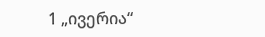1 „ივერია“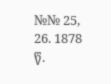№№ 25, 26. 1878 წ.